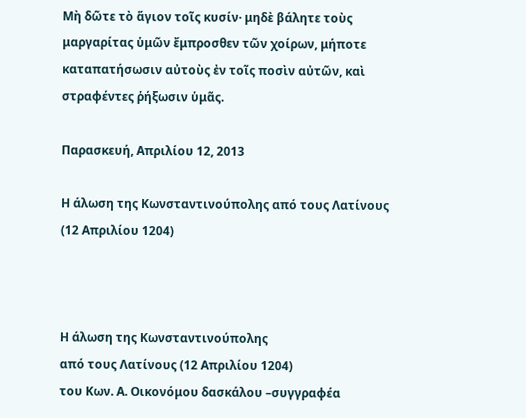Μὴ δῶτε τὸ ἅγιον τοῖς κυσίν· μηδὲ βάλητε τοὺς μαργαρίτας ὑμῶν ἔμπροσθεν τῶν χοίρων, μήποτε καταπατήσωσιν αὐτοὺς ἐν τοῖς ποσὶν αὐτῶν, καὶ στραφέντες ῥήξωσιν ὑμᾶς.

Παρασκευή, Απριλίου 12, 2013

Η άλωση της Κωνσταντινούπολης από τους Λατίνους (12 Απριλίου 1204)



Η άλωση της Κωνσταντινούπολης
από τους Λατίνους (12 Απριλίου 1204)
του Κων. Α. Οικονόμου δασκάλου –συγγραφέα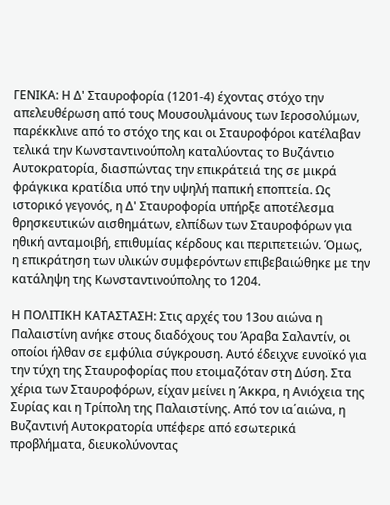ΓΕΝΙΚΑ: Η Δ' Σταυροφορία (1201-4) έχοντας στόχο την απελευθέρωση από τους Μουσουλμάνους των Ιεροσολύμων, παρέκκλινε από το στόχο της και οι Σταυροφόροι κατέλαβαν τελικά την Κωνσταντινούπολη καταλύοντας το Βυζάντιο Αυτοκρατορία, διασπώντας την επικράτειά της σε μικρά φράγκικα κρατίδια υπό την υψηλή παπική εποπτεία. Ως ιστορικό γεγονός, η Δ' Σταυροφορία υπήρξε αποτέλεσμα θρησκευτικών αισθημάτων, ελπίδων των Σταυροφόρων για ηθική ανταμοιβή, επιθυμίας κέρδους και περιπετειών. Όμως, η επικράτηση των υλικών συμφερόντων επιβεβαιώθηκε με την κατάληψη της Κωνσταντινούπολης το 1204.

Η ΠΟΛΙΤΙΚΗ ΚΑΤΑΣΤΑΣΗ: Στις αρχές του 13ου αιώνα η Παλαιστίνη ανήκε στους διαδόχους του Άραβα Σαλαντίν, οι οποίοι ήλθαν σε εμφύλια σύγκρουση. Αυτό έδειχνε ευνοϊκό για την τύχη της Σταυροφορίας που ετοιμαζόταν στη Δύση. Στα χέρια των Σταυροφόρων, είχαν μείνει η Άκκρα, η Ανιόχεια της Συρίας και η Τρίπολη της Παλαιστίνης. Από τον ια΄αιώνα, η Βυζαντινή Αυτοκρατορία υπέφερε από εσωτερικά προβλήματα, διευκολύνοντας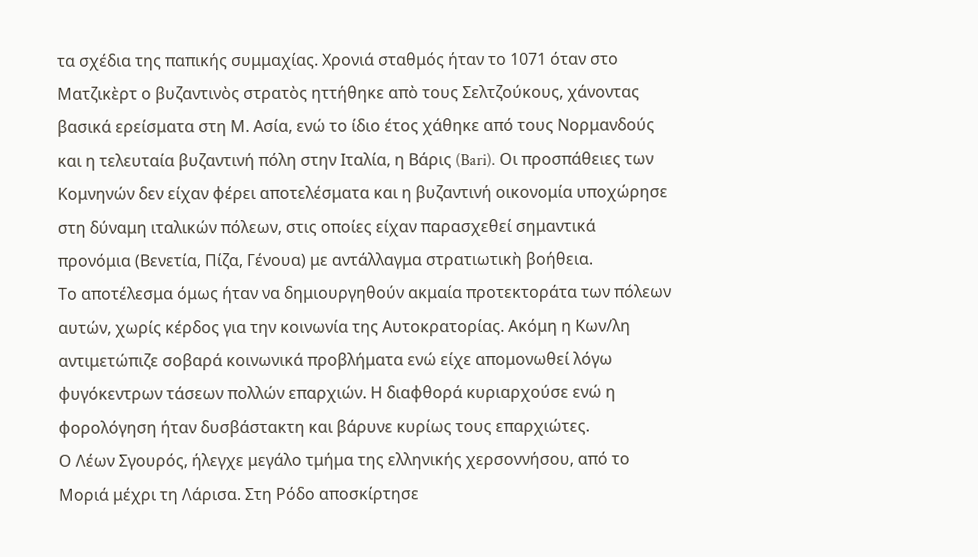τα σχέδια της παπικής συμμαχίας. Χρονιά σταθμός ήταν το 1071 όταν στο Ματζικὲρτ ο βυζαντινὸς στρατὸς ηττήθηκε απὸ τους Σελτζούκους, χάνοντας βασικά ερείσματα στη Μ. Ασία, ενώ το ίδιο έτος χάθηκε από τους Νορμανδούς και η τελευταία βυζαντινή πόλη στην Ιταλία, η Βάρις (Bari). Οι προσπάθειες των Κομνηνών δεν είχαν φέρει αποτελέσματα και η βυζαντινή οικονομία υποχώρησε στη δύναμη ιταλικών πόλεων, στις οποίες είχαν παρασχεθεί σημαντικά προνόμια (Βενετία, Πίζα, Γένουα) με αντάλλαγμα στρατιωτικὴ βοήθεια.
Το αποτέλεσμα όμως ήταν να δημιουργηθούν ακμαία προτεκτοράτα των πόλεων αυτών, χωρίς κέρδος για την κοινωνία της Αυτοκρατορίας. Ακόμη η Κων/λη αντιμετώπιζε σοβαρά κοινωνικά προβλήματα ενώ είχε απομονωθεί λόγω φυγόκεντρων τάσεων πολλών επαρχιών. Η διαφθορά κυριαρχούσε ενώ η φορολόγηση ήταν δυσβάστακτη και βάρυνε κυρίως τους επαρχιώτες.
Ο Λέων Σγουρός, ήλεγχε μεγάλο τμήμα της ελληνικής χερσοννήσου, από το Μοριά μέχρι τη Λάρισα. Στη Ρόδο αποσκίρτησε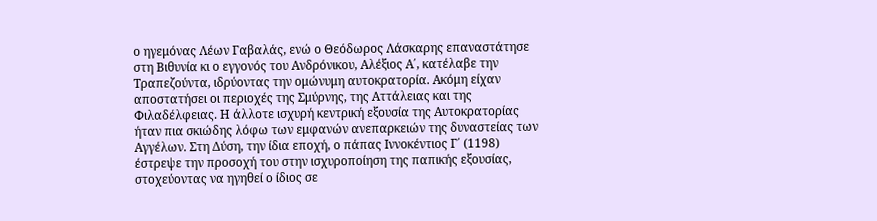ο ηγεμόνας Λέων Γαβαλάς, ενώ ο Θεόδωρος Λάσκαρης επαναστάτησε στη Βιθυνία κι ο εγγονός του Ανδρόνικου, Αλέξιος Α΄, κατέλαβε την Τραπεζούντα, ιδρύοντας την ομώνυμη αυτοκρατορία. Ακόμη είχαν αποστατήσει οι περιοχές της Σμύρνης, της Αττάλειας και της Φιλαδέλφειας. Η άλλοτε ισχυρή κεντρική εξουσία της Αυτοκρατορίας ήταν πια σκιώδης λόφω των εμφανών ανεπαρκειών της δυναστείας των Αγγέλων. Στη Δύση, την ίδια εποχή, ο πάπας Ιννοκέντιος Γ΄ (1198) έστρεψε την προσοχή του στην ισχυροποίηση της παπικής εξουσίας, στοχεύοντας να ηγηθεί ο ίδιος σε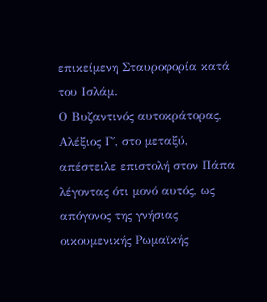επικείμενη Σταυροφορία κατά του Ισλάμ.
Ο Βυζαντινός αυτοκράτορας, Αλέξιος Γ΄, στο μεταξύ, απέστειλε επιστολή στον Πάπα λέγοντας ότι μονό αυτός, ως απόγονος της γνήσιας οικουμενικής Ρωμαϊκής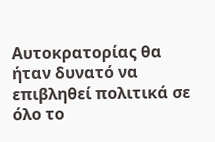Αυτοκρατορίας θα ήταν δυνατό να επιβληθεί πολιτικά σε όλο το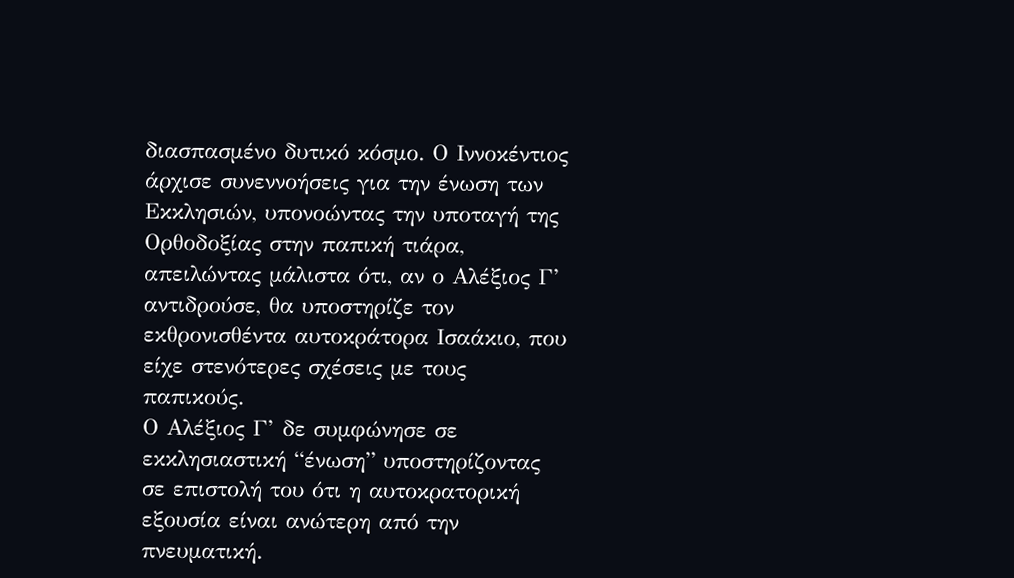διασπασμένο δυτικό κόσμο. Ο Ιννοκέντιος άρχισε συνεννοήσεις για την ένωση των Εκκλησιών, υπονοώντας την υποταγή της Ορθοδοξίας στην παπική τιάρα, απειλώντας μάλιστα ότι, αν ο Αλέξιος Γ’ αντιδρούσε, θα υποστηρίζε τον εκθρονισθέντα αυτοκράτορα Ισαάκιο, που είχε στενότερες σχέσεις με τους παπικούς.
Ο Αλέξιος Γ’ δε συμφώνησε σε εκκλησιαστική “ένωση” υποστηρίζοντας σε επιστολή του ότι η αυτοκρατορική εξουσία είναι ανώτερη από την πνευματική.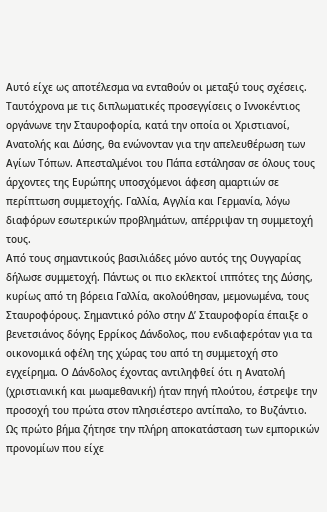Αυτό είχε ως αποτέλεσμα να ενταθούν οι μεταξύ τους σχέσεις. Ταυτόχρονα με τις διπλωματικές προσεγγίσεις ο Ιννοκέντιος οργάνωνε την Σταυροφορία, κατά την οποία οι Χριστιανοί, Ανατολής και Δύσης, θα ενώνονταν για την απελευθέρωση των Αγίων Τόπων. Απεσταλμένοι του Πάπα εστάλησαν σε όλους τους άρχοντες της Ευρώπης υποσχόμενοι άφεση αμαρτιών σε περίπτωση συμμετοχής. Γαλλία, Αγγλία και Γερμανία, λόγω διαφόρων εσωτερικών προβλημάτων, απέρριψαν τη συμμετοχή τους.
Από τους σημαντικούς βασιλιάδες μόνο αυτός της Ουγγαρίας δήλωσε συμμετοχή. Πάντως οι πιο εκλεκτοί ιππότες της Δύσης, κυρίως από τη βόρεια Γαλλία, ακολούθησαν, μεμονωμένα, τους Σταυροφόρους. Σημαντικό ρόλο στην Δ’ Σταυροφορία έπαιξε ο βενετσιάνος δόγης Ερρίκος Δάνδολος, που ενδιαφερόταν για τα οικονομικά οφέλη της χώρας του από τη συμμετοχή στο εγχείρημα. Ο Δάνδολος έχοντας αντιληφθεί ότι η Ανατολή (χριστιανική και μωαμεθανική) ήταν πηγή πλούτου, έστρεψε την προσοχή του πρώτα στον πλησιέστερο αντίπαλο, το Βυζάντιο.
Ως πρώτο βήμα ζήτησε την πλήρη αποκατάσταση των εμπορικών προνομίων που είχε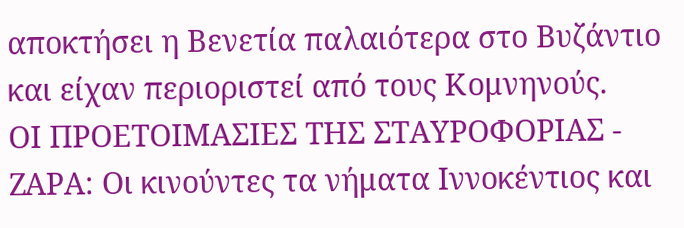αποκτήσει η Βενετία παλαιότερα στο Βυζάντιο και είχαν περιοριστεί από τους Κομνηνούς.
ΟΙ ΠΡΟΕΤΟΙΜΑΣΙΕΣ ΤΗΣ ΣΤΑΥΡΟΦΟΡΙΑΣ - ΖΑΡΑ: Οι κινούντες τα νήματα Ιννοκέντιος και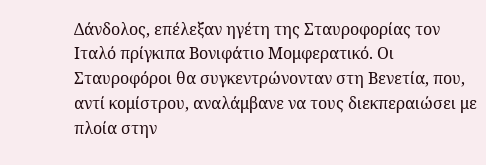Δάνδολος, επέλεξαν ηγέτη της Σταυροφορίας τον Ιταλό πρίγκιπα Βονιφάτιο Μομφερατικό. Οι Σταυροφόροι θα συγκεντρώνονταν στη Βενετία, που, αντί κομίστρου, αναλάμβανε να τους διεκπεραιώσει με πλοία στην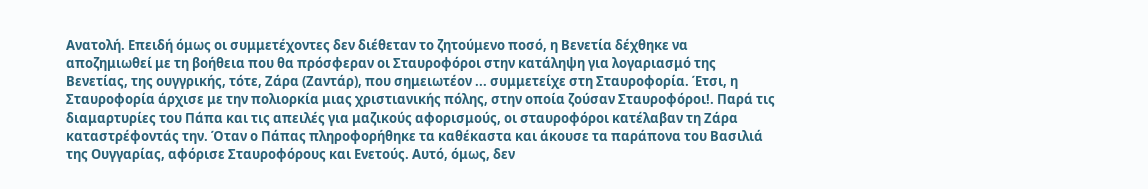Ανατολή. Επειδή όμως οι συμμετέχοντες δεν διέθεταν το ζητούμενο ποσό, η Βενετία δέχθηκε να αποζημιωθεί με τη βοήθεια που θα πρόσφεραν οι Σταυροφόροι στην κατάληψη για λογαριασμό της Βενετίας, της ουγγρικής, τότε, Ζάρα (Ζαντάρ), που σημειωτέον ... συμμετείχε στη Σταυροφορία. Έτσι, η Σταυροφορία άρχισε με την πολιορκία μιας χριστιανικής πόλης, στην οποία ζούσαν Σταυροφόροι!. Παρά τις διαμαρτυρίες του Πάπα και τις απειλές για μαζικούς αφορισμούς, οι σταυροφόροι κατέλαβαν τη Ζάρα καταστρέφοντάς την. Όταν ο Πάπας πληροφορήθηκε τα καθέκαστα και άκουσε τα παράπονα του Βασιλιά της Ουγγαρίας, αφόρισε Σταυροφόρους και Ενετούς. Αυτό, όμως, δεν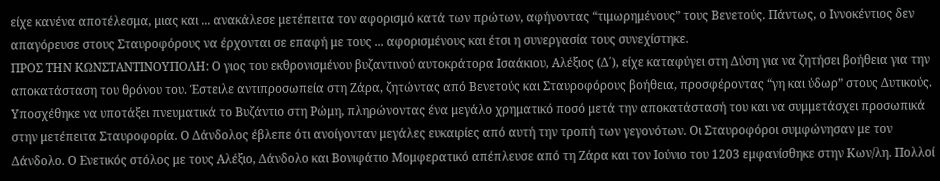είχε κανένα αποτέλεσμα, μιας και ... ανακάλεσε μετέπειτα τον αφορισμό κατά των πρώτων, αφήνοντας “τιμωρημένους” τους Βενετούς. Πάντως, ο Ιννοκέντιος δεν απαγόρευσε στους Σταυροφόρους να έρχονται σε επαφή με τους ... αφορισμένους και έτσι η συνεργασία τους συνεχίστηκε.
ΠΡΟΣ ΤΗΝ ΚΩΝΣΤΑΝΤΙΝΟΥΠΟΛΗ: Ο γιος του εκθρονισμένου βυζαντινού αυτοκράτορα Ισαάκιου, Αλέξιος (Δ΄), είχε καταφύγει στη Δύση για να ζητήσει βοήθεια για την αποκατάσταση του θρόνου του. Έστειλε αντιπροσωπεία στη Ζάρα, ζητώντας από Βενετούς και Σταυροφόρους βοήθεια, προσφέροντας “γη και ύδωρ” στους Δυτικούς. Υποσχέθηκε να υποτάξει πνευματικά το Βυζάντιο στη Ρώμη, πληρώνοντας ένα μεγάλο χρηματικό ποσό μετά την αποκατάστασή του και να συμμετάσχει προσωπικά στην μετέπειτα Σταυροφορία. Ο Δάνδολος έβλεπε ότι ανοίγονταν μεγάλες ευκαιρίες από αυτή την τροπή των γεγονότων. Οι Σταυροφόροι συμφώνησαν με τον Δάνδολο. Ο Ενετικός στόλος με τους Αλέξιο, Δάνδολο και Βονιφάτιο Μομφερατικό απέπλευσε από τη Ζάρα και τον Ιούνιο του 1203 εμφανίσθηκε στην Κων/λη. Πολλοί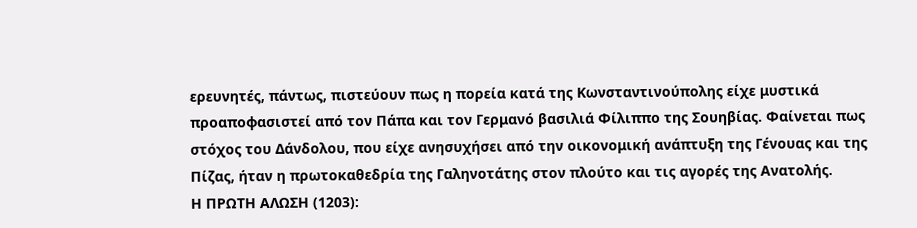ερευνητές, πάντως, πιστεύουν πως η πορεία κατά της Κωνσταντινούπολης είχε μυστικά προαποφασιστεί από τον Πάπα και τον Γερμανό βασιλιά Φίλιππο της Σουηβίας. Φαίνεται πως στόχος του Δάνδολου, που είχε ανησυχήσει από την οικονομική ανάπτυξη της Γένουας και της Πίζας, ήταν η πρωτοκαθεδρία της Γαληνοτάτης στον πλούτο και τις αγορές της Ανατολής.
Η ΠΡΩΤΗ ΑΛΩΣΗ (1203):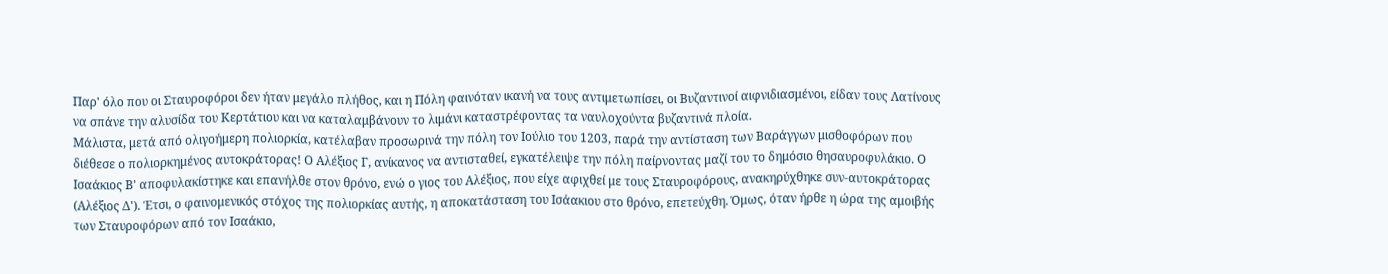Παρ' όλο που οι Σταυροφόροι δεν ήταν μεγάλο πλήθος, και η Πόλη φαινόταν ικανή να τους αντιμετωπίσει, οι Βυζαντινοί αιφνιδιασμένοι, είδαν τους Λατίνους να σπάνε την αλυσίδα του Κερτάτιου και να καταλαμβάνουν το λιμάνι καταστρέφοντας τα ναυλοχούντα βυζαντινά πλοία.
Μάλιστα, μετά από ολιγοήμερη πολιορκία, κατέλαβαν προσωρινά την πόλη τον Ιούλιο του 1203, παρά την αντίσταση των Βαράγγων μισθοφόρων που διέθεσε ο πολιορκημένος αυτοκράτορας! Ο Αλέξιος Γ, ανίκανος να αντισταθεί, εγκατέλειψε την πόλη παίρνοντας μαζί του το δημόσιο θησαυροφυλάκιο. Ο Ισαάκιος Β' αποφυλακίστηκε και επανήλθε στον θρόνο, ενώ ο γιος του Αλέξιος, που είχε αφιχθεί με τους Σταυροφόρους, ανακηρύχθηκε συν-αυτοκράτορας (Αλέξιος Δ'). Έτσι, ο φαινομενικός στόχος της πολιορκίας αυτής, η αποκατάσταση του Ισάακιου στο θρόνο, επετεύχθη. Όμως, όταν ήρθε η ώρα της αμοιβής των Σταυροφόρων από τον Ισαάκιο,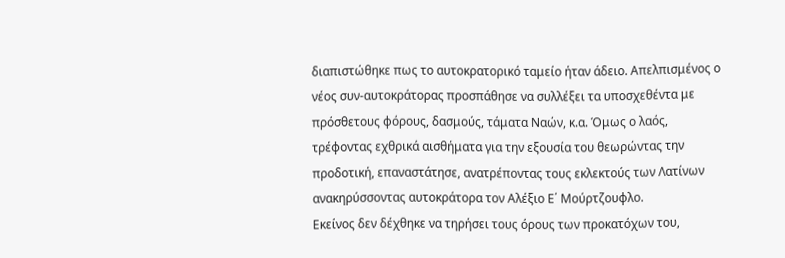διαπιστώθηκε πως το αυτοκρατορικό ταμείο ήταν άδειο. Απελπισμένος ο νέος συν-αυτοκράτορας προσπάθησε να συλλέξει τα υποσχεθέντα με πρόσθετους φόρους, δασμούς, τάματα Ναών, κ.α. Όμως ο λαός, τρέφοντας εχθρικά αισθήματα για την εξουσία του θεωρώντας την προδοτική, επαναστάτησε, ανατρέποντας τους εκλεκτούς των Λατίνων ανακηρύσσοντας αυτοκράτορα τον Αλέξιο Ε΄ Μούρτζουφλο.
Εκείνος δεν δέχθηκε να τηρήσει τους όρους των προκατόχων του,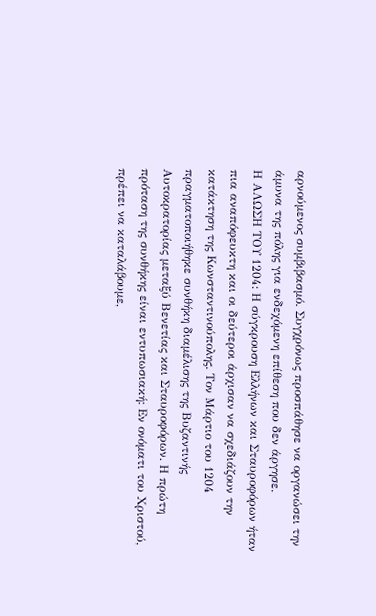αρνούμενος συμβιβασμό. Συγχρόνως προσπάθησε να οργανώσει την άμυνα της πόλης για ενδεχόμενη επίθεση που δεν άργησε.
Η ΑΛΩΣΗ ΤΟΥ 1204: Η σύγκρουση Ελλήνων και Σταυροφόρων ήταν πια αναπόφευκτη και οι δεύτεροι άρχισαν να σχεδιάζουν την κατάκτηση της Κωνσταντινούπολης. Τον Μάρτιο του 1204 πραγματοποιήθηκε συνθήκη διαμέλισης της Βυζαντινής Αυτοκρατορίας μεταξύ Βενετίας και Σταυροφόρων. Η πρώτη πρόταση της συνθήκης είναι εντυπωσιακή: Εν ονόματι του Χριστού, πρέπει να καταλάβουμε,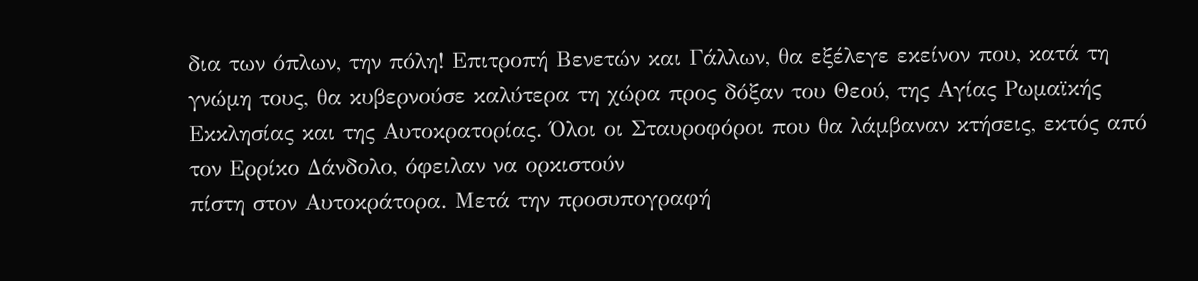δια των όπλων, την πόλη! Επιτροπή Βενετών και Γάλλων, θα εξέλεγε εκείνον που, κατά τη γνώμη τους, θα κυβερνούσε καλύτερα τη χώρα προς δόξαν του Θεού, της Αγίας Ρωμαϊκής Εκκλησίας και της Αυτοκρατορίας. Όλοι οι Σταυροφόροι που θα λάμβαναν κτήσεις, εκτός από τον Ερρίκο Δάνδολο, όφειλαν να ορκιστούν
πίστη στον Αυτοκράτορα. Μετά την προσυπογραφή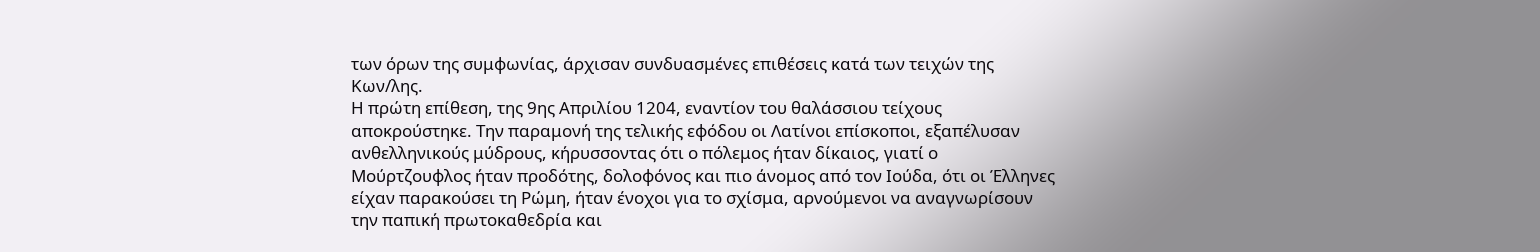των όρων της συμφωνίας, άρχισαν συνδυασμένες επιθέσεις κατά των τειχών της Κων/λης.
Η πρώτη επίθεση, της 9ης Απριλίου 1204, εναντίον του θαλάσσιου τείχους αποκρούστηκε. Την παραμονή της τελικής εφόδου οι Λατίνοι επίσκοποι, εξαπέλυσαν ανθελληνικούς μύδρους, κήρυσσοντας ότι ο πόλεμος ήταν δίκαιος, γιατί ο Μούρτζουφλος ήταν προδότης, δολοφόνος και πιο άνομος από τον Ιούδα, ότι οι Έλληνες είχαν παρακούσει τη Ρώμη, ήταν ένοχοι για το σχίσμα, αρνούμενοι να αναγνωρίσουν την παπική πρωτοκαθεδρία και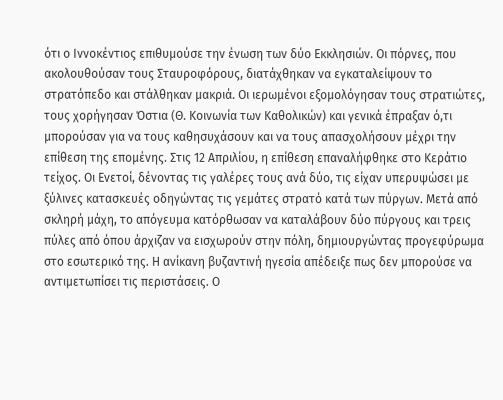ότι ο Ιννοκέντιος επιθυμούσε την ένωση των δύο Εκκλησιών. Οι πόρνες, που ακολουθούσαν τους Σταυροφόρους, διατάχθηκαν να εγκαταλείψουν το στρατόπεδο και στάλθηκαν μακριά. Οι ιερωμένοι εξομολόγησαν τους στρατιώτες, τους χορήγησαν Όστια (Θ. Κοινωνία των Καθολικών) και γενικά έπραξαν ό,τι μπορούσαν για να τους καθησυχάσουν και να τους απασχολήσουν μέχρι την επίθεση της επομένης. Στις 12 Απριλίου, η επίθεση επαναλήφθηκε στο Κεράτιο τείχος. Οι Ενετοί, δένοντας τις γαλέρες τους ανά δύο, τις είχαν υπερυψώσει με ξύλινες κατασκευές οδηγώντας τις γεμάτες στρατό κατά των πύργων. Μετά από σκληρή μάχη, το απόγευμα κατόρθωσαν να καταλάβουν δύο πύργους και τρεις πύλες από όπου άρχιζαν να εισχωρούν στην πόλη, δημιουργώντας προγεφύρωμα στο εσωτερικό της. Η ανίκανη βυζαντινή ηγεσία απέδειξε πως δεν μπορούσε να αντιμετωπίσει τις περιστάσεις. Ο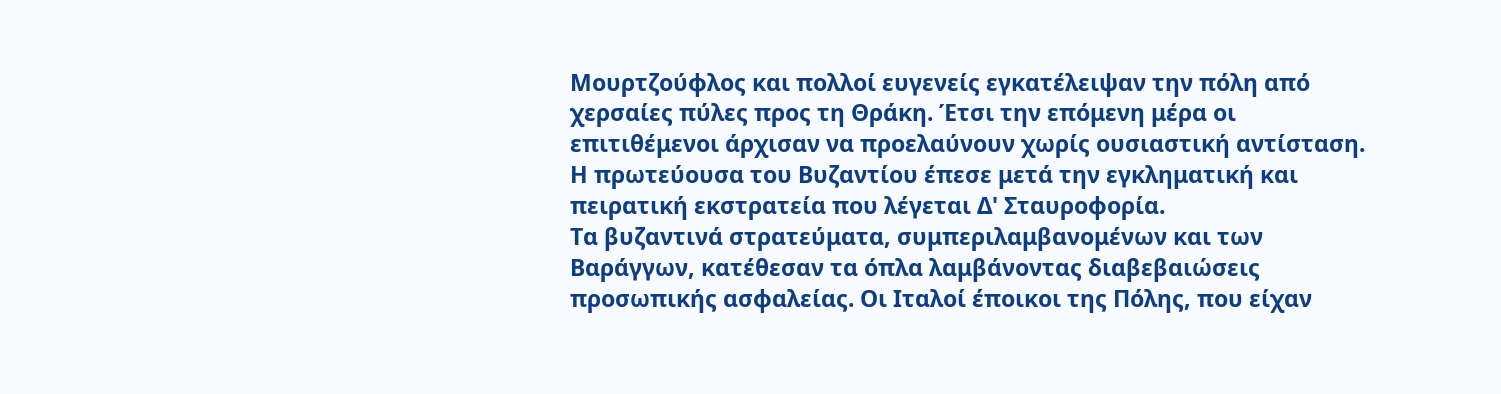Μουρτζούφλος και πολλοί ευγενείς εγκατέλειψαν την πόλη από χερσαίες πύλες προς τη Θράκη. Έτσι την επόμενη μέρα οι επιτιθέμενοι άρχισαν να προελαύνουν χωρίς ουσιαστική αντίσταση. Η πρωτεύουσα του Βυζαντίου έπεσε μετά την εγκληματική και πειρατική εκστρατεία που λέγεται Δ' Σταυροφορία.
Τα βυζαντινά στρατεύματα, συμπεριλαμβανομένων και των Βαράγγων, κατέθεσαν τα όπλα λαμβάνοντας διαβεβαιώσεις προσωπικής ασφαλείας. Οι Ιταλοί έποικοι της Πόλης, που είχαν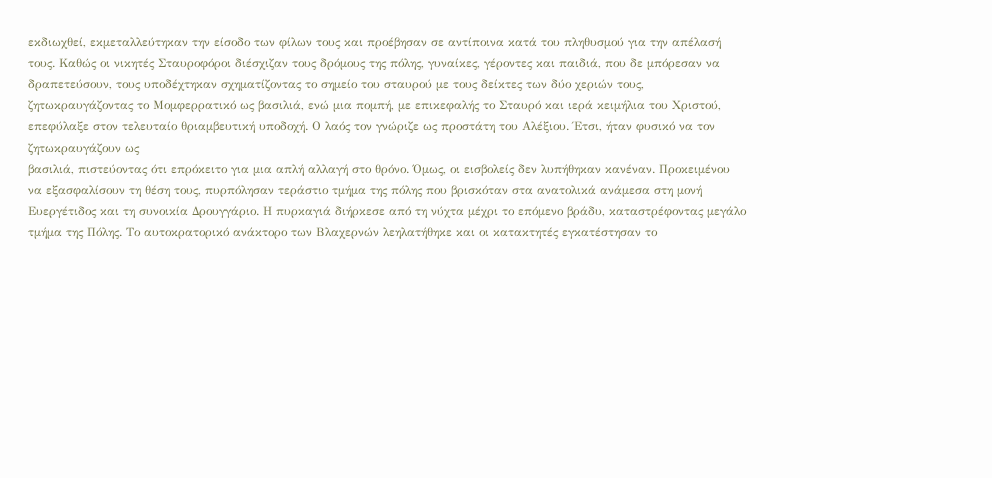εκδιωχθεί, εκμεταλλεύτηκαν την είσοδο των φίλων τους και προέβησαν σε αντίποινα κατά του πληθυσμού για την απέλασή τους. Καθώς οι νικητές Σταυροφόροι διέσχιζαν τους δρόμους της πόλης, γυναίκες, γέροντες και παιδιά, που δε μπόρεσαν να δραπετεύσουν, τους υποδέχτηκαν σχηματίζοντας το σημείο του σταυρού με τους δείκτες των δύο χεριών τους, ζητωκραυγάζοντας το Μομφερρατικό ως βασιλιά, ενώ μια πομπή, με επικεφαλής το Σταυρό και ιερά κειμήλια του Χριστού, επεφύλαξε στον τελευταίο θριαμβευτική υποδοχή. Ο λαός τον γνώριζε ως προστάτη του Αλέξιου. Έτσι, ήταν φυσικό να τον ζητωκραυγάζουν ως
βασιλιά, πιστεύοντας ότι επρόκειτο για μια απλή αλλαγή στο θρόνο. Όμως, οι εισβολείς δεν λυπήθηκαν κανέναν. Προκειμένου να εξασφαλίσουν τη θέση τους, πυρπόλησαν τεράστιο τμήμα της πόλης που βρισκόταν στα ανατολικά ανάμεσα στη μονή Ευεργέτιδος και τη συνοικία Δρουγγάριο. Η πυρκαγιά διήρκεσε από τη νύχτα μέχρι το επόμενο βράδυ, καταστρέφοντας μεγάλο τμήμα της Πόλης. Το αυτοκρατορικό ανάκτορο των Βλαχερνών λεηλατήθηκε και οι κατακτητές εγκατέστησαν το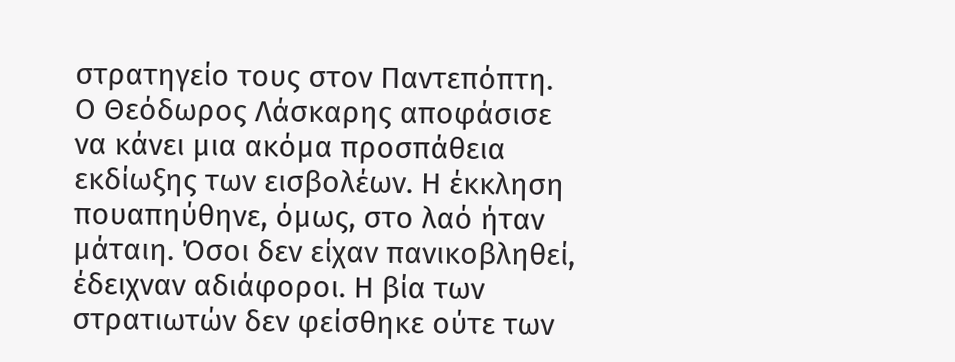στρατηγείο τους στον Παντεπόπτη. Ο Θεόδωρος Λάσκαρης αποφάσισε να κάνει μια ακόμα προσπάθεια εκδίωξης των εισβολέων. Η έκκληση πουαπηύθηνε, όμως, στο λαό ήταν μάταιη. Όσοι δεν είχαν πανικοβληθεί, έδειχναν αδιάφοροι. Η βία των στρατιωτών δεν φείσθηκε ούτε των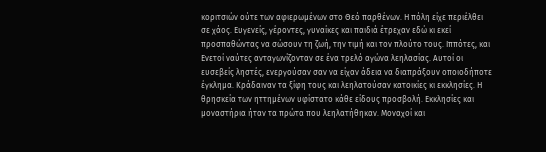κοριτσιών ούτε των αφιερωμένων στο Θεό παρθένων. Η πόλη είχε περιέλθει σε χάος. Ευγενείς, γέροντες, γυναίκες και παιδιά έτρεχαν εδώ κι εκεί προσπαθώντας να σώσουν τη ζωή, την τιμή και τον πλούτο τους. Ιππότες, και Ενετοί ναύτες ανταγωνίζονταν σε ένα τρελό αγώνα λεηλασίας. Αυτοί οι ευσεβείς ληστές, ενεργούσαν σαν να είχαν άδεια να διαπράξουν οποιοδήποτε έγκλημα. Κράδαιναν τα ξίφη τους και λεηλατούσαν κατοικίες κι εκκλησίες. Η θρησκεία των ηττημένων υφίστατο κάθε είδους προσβολή. Εκκλησίες και μοναστήρια ήταν τα πρώτα που λεηλατήθηκαν. Μοναχοί και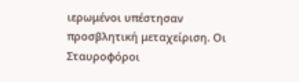ιερωμένοι υπέστησαν προσβλητική μεταχείριση. Οι Σταυροφόροι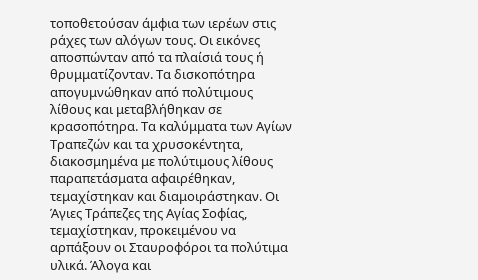τοποθετούσαν άμφια των ιερέων στις ράχες των αλόγων τους. Οι εικόνες αποσπώνταν από τα πλαίσιά τους ή θρυμματίζονταν. Τα δισκοπότηρα απογυμνώθηκαν από πολύτιμους λίθους και μεταβλήθηκαν σε κρασοπότηρα. Τα καλύμματα των Αγίων Τραπεζών και τα χρυσοκέντητα, διακοσμημένα με πολύτιμους λίθους παραπετάσματα αφαιρέθηκαν, τεμαχίστηκαν και διαμοιράστηκαν. Οι Άγιες Τράπεζες της Αγίας Σοφίας, τεμαχίστηκαν, προκειμένου να αρπάξουν οι Σταυροφόροι τα πολύτιμα υλικά. Άλογα και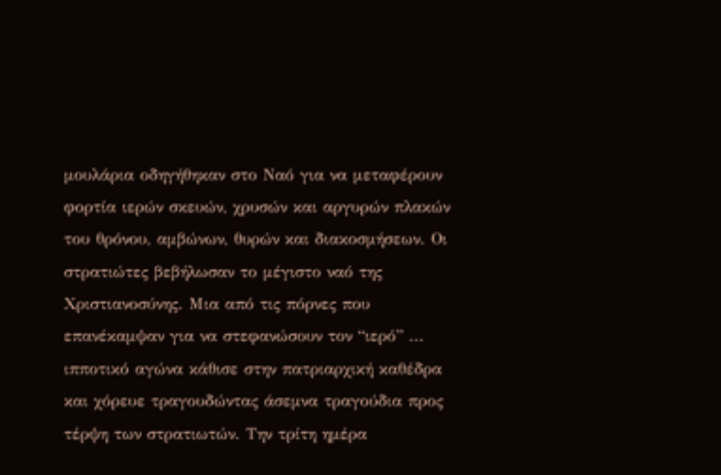μουλάρια οδηγήθηκαν στο Ναό για να μεταφέρουν φορτία ιερών σκευών, χρυσών και αργυρών πλακών του θρόνου, αμβώνων, θυρών και διακοσμήσεων. Οι στρατιώτες βεβήλωσαν το μέγιστο ναό της Χριστιανοσύνης. Μια από τις πόρνες που επανέκαμψαν για να στεφανώσουν τον “ιερό” ... ιπποτικό αγώνα κάθισε στην πατριαρχική καθέδρα και χόρευε τραγουδώντας άσεμνα τραγούδια προς τέρψη των στρατιωτών. Την τρίτη ημέρα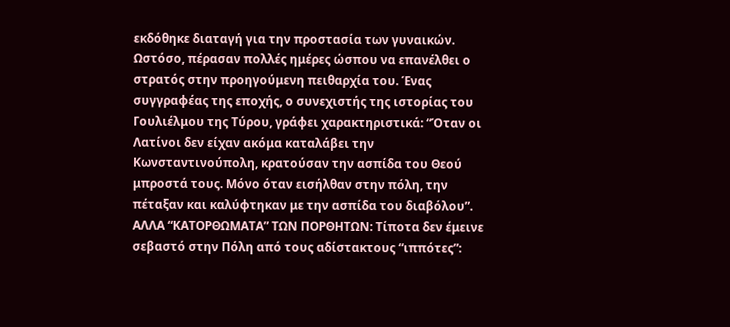εκδόθηκε διαταγή για την προστασία των γυναικών.
Ωστόσο, πέρασαν πολλές ημέρες ώσπου να επανέλθει ο στρατός στην προηγούμενη πειθαρχία του. Ένας συγγραφέας της εποχής, ο συνεχιστής της ιστορίας του Γουλιέλμου της Τύρου, γράφει χαρακτηριστικά: “Όταν οι Λατίνοι δεν είχαν ακόμα καταλάβει την Κωνσταντινούπολη, κρατούσαν την ασπίδα του Θεού μπροστά τους. Μόνο όταν εισήλθαν στην πόλη, την πέταξαν και καλύφτηκαν με την ασπίδα του διαβόλου”.
ΑΛΛΑ “ΚΑΤΟΡΘΩΜΑΤΑ” ΤΩΝ ΠΟΡΘΗΤΩΝ: Τίποτα δεν έμεινε σεβαστό στην Πόλη από τους αδίστακτους “ιππότες”: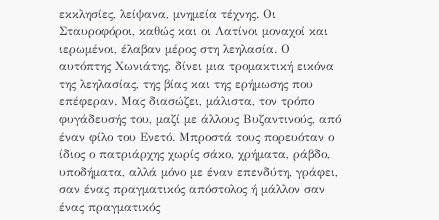εκκλησίες, λείψανα, μνημεία τέχνης. Οι Σταυροφόροι, καθώς και οι Λατίνοι μοναχοί και ιερωμένοι, έλαβαν μέρος στη λεηλασία. Ο αυτόπτης Χωνιάτης, δίνει μια τρομακτική εικόνα της λεηλασίας, της βίας και της ερήμωσης που επέφεραν. Μας διασώζει, μάλιστα, τον τρόπο φυγάδευσής του, μαζί με άλλους Βυζαντινούς, από έναν φίλο του Ενετό. Μπροστά τους πορευόταν ο ίδιος ο πατριάρχης χωρίς σάκο, χρήματα, ράβδο, υποδήματα, αλλά μόνο με έναν επενδύτη, γράφει, σαν ένας πραγματικός απόστολος ή μάλλον σαν ένας πραγματικός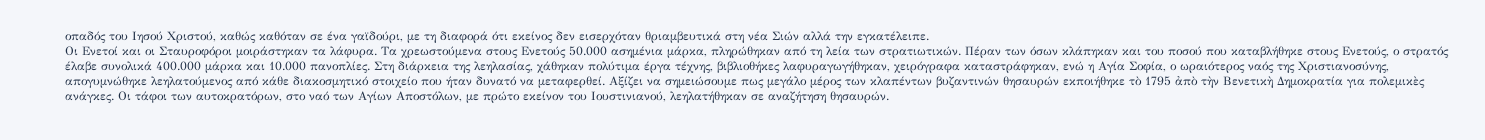οπαδός του Ιησού Χριστού, καθώς καθόταν σε ένα γαϊδούρι, με τη διαφορά ότι εκείνος δεν εισερχόταν θριαμβευτικά στη νέα Σιών αλλά την εγκατέλειπε.
Οι Ενετοί και οι Σταυροφόροι μοιράστηκαν τα λάφυρα. Τα χρεωστούμενα στους Ενετούς 50.000 ασημένια μάρκα, πληρώθηκαν από τη λεία των στρατιωτικών. Πέραν των όσων κλάπηκαν και του ποσού που καταβλήθηκε στους Ενετούς, ο στρατός έλαβε συνολικά 400.000 μάρκα και 10.000 πανοπλίες. Στη διάρκεια της λεηλασίας, χάθηκαν πολύτιμα έργα τέχνης, βιβλιοθήκες λαφυραγωγήθηκαν, χειρόγραφα καταστράφηκαν, ενώ η Αγία Σοφία, ο ωραιότερος ναός της Χριστιανοσύνης, απογυμνώθηκε λεηλατούμενος από κάθε διακοσμητικό στοιχείο που ήταν δυνατό να μεταφερθεί. Αξίζει να σημειώσουμε πως μεγάλο μέρος των κλαπέντων βυζαντινών θησαυρών εκποιήθηκε τὸ 1795 ἀπὸ τὴν Βενετικὴ Δημοκρατία για πολεμικὲς ανάγκες. Οι τάφοι των αυτοκρατόρων, στο ναό των Αγίων Αποστόλων, με πρώτο εκείνον του Ιουστινιανού, λεηλατήθηκαν σε αναζήτηση θησαυρών.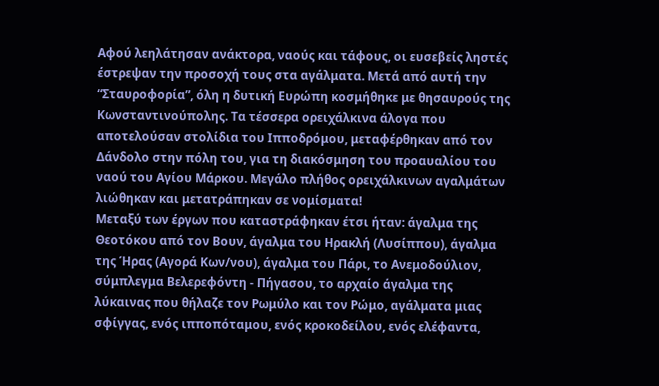Αφού λεηλάτησαν ανάκτορα, ναούς και τάφους, οι ευσεβείς ληστές έστρεψαν την προσοχή τους στα αγάλματα. Μετά από αυτή την “Σταυροφορία”, όλη η δυτική Ευρώπη κοσμήθηκε με θησαυρούς της Κωνσταντινούπολης. Τα τέσσερα ορειχάλκινα άλογα που αποτελούσαν στολίδια του Ιπποδρόμου, μεταφέρθηκαν από τον Δάνδολο στην πόλη του, για τη διακόσμηση του προαυαλίου του ναού του Αγίου Μάρκου. Μεγάλο πλήθος ορειχάλκινων αγαλμάτων λιώθηκαν και μετατράπηκαν σε νομίσματα!
Μεταξύ των έργων που καταστράφηκαν έτσι ήταν: άγαλμα της Θεοτόκου από τον Βουν, άγαλμα του Ηρακλή (Λυσίππου), άγαλμα της Ήρας (Αγορά Κων/νου), άγαλμα του Πάρι, το Ανεμοδούλιον, σύμπλεγμα Βελερεφόντη - Πήγασου, το αρχαίο άγαλμα της λύκαινας που θήλαζε τον Ρωμύλο και τον Ρώμο, αγάλματα μιας σφίγγας, ενός ιπποπόταμου, ενός κροκοδείλου, ενός ελέφαντα,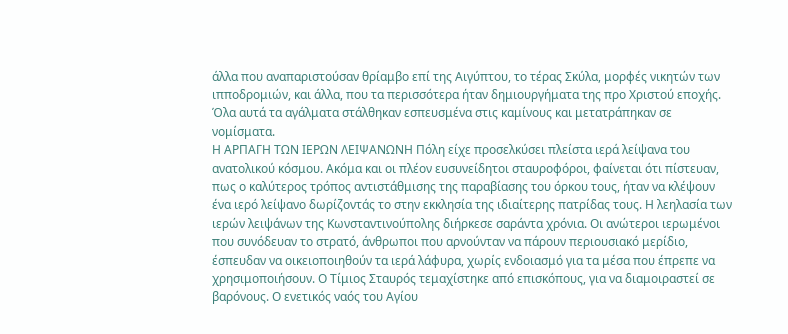άλλα που αναπαριστούσαν θρίαμβο επί της Αιγύπτου, το τέρας Σκύλα, μορφές νικητών των ιπποδρομιών, και άλλα, που τα περισσότερα ήταν δημιουργήματα της προ Χριστού εποχής. Όλα αυτά τα αγάλματα στάλθηκαν εσπευσμένα στις καμίνους και μετατράπηκαν σε νομίσματα.
Η ΑΡΠΑΓΗ ΤΩΝ ΙΕΡΩΝ ΛΕΙΨΑΝΩΝΗ Πόλη είχε προσελκύσει πλείστα ιερά λείψανα του ανατολικού κόσμου. Ακόμα και οι πλέον ευσυνείδητοι σταυροφόροι, φαίνεται ότι πίστευαν, πως ο καλύτερος τρόπος αντιστάθμισης της παραβίασης του όρκου τους, ήταν να κλέψουν ένα ιερό λείψανο δωρίζοντάς το στην εκκλησία της ιδιαίτερης πατρίδας τους. Η λεηλασία των ιερών λειψάνων της Κωνσταντινούπολης διήρκεσε σαράντα χρόνια. Οι ανώτεροι ιερωμένοι που συνόδευαν το στρατό, άνθρωποι που αρνούνταν να πάρουν περιουσιακό μερίδιο, έσπευδαν να οικειοποιηθούν τα ιερά λάφυρα, χωρίς ενδοιασμό για τα μέσα που έπρεπε να χρησιμοποιήσουν. Ο Τίμιος Σταυρός τεμαχίστηκε από επισκόπους, για να διαμοιραστεί σε βαρόνους. Ο ενετικός ναός του Αγίου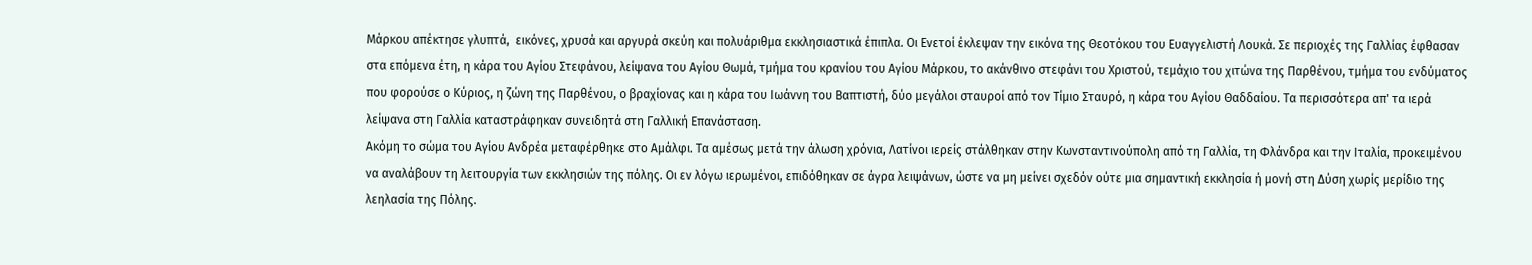Μάρκου απέκτησε γλυπτά,  εικόνες, χρυσά και αργυρά σκεύη και πολυάριθμα εκκλησιαστικά έπιπλα. Οι Ενετοί έκλεψαν την εικόνα της Θεοτόκου του Ευαγγελιστή Λουκά. Σε περιοχές της Γαλλίας έφθασαν στα επόμενα έτη, η κάρα του Αγίου Στεφάνου, λείψανα του Αγίου Θωμά, τμήμα του κρανίου του Αγίου Μάρκου, το ακάνθινο στεφάνι του Χριστού, τεμάχιο του χιτώνα της Παρθένου, τμήμα του ενδύματος που φορούσε ο Κύριος, η ζώνη της Παρθένου, ο βραχίονας και η κάρα του Ιωάννη του Βαπτιστή, δύο μεγάλοι σταυροί από τον Τίμιο Σταυρό, η κάρα του Αγίου Θαδδαίου. Τα περισσότερα απ' τα ιερά λείψανα στη Γαλλία καταστράφηκαν συνειδητά στη Γαλλική Επανάσταση.
Ακόμη το σώμα του Αγίου Ανδρέα μεταφέρθηκε στο Αμάλφι. Τα αμέσως μετά την άλωση χρόνια, Λατίνοι ιερείς στάλθηκαν στην Κωνσταντινούπολη από τη Γαλλία, τη Φλάνδρα και την Ιταλία, προκειμένου να αναλάβουν τη λειτουργία των εκκλησιών της πόλης. Οι εν λόγω ιερωμένοι, επιδόθηκαν σε άγρα λειψάνων, ώστε να μη μείνει σχεδόν ούτε μια σημαντική εκκλησία ή μονή στη Δύση χωρίς μερίδιο της λεηλασία της Πόλης.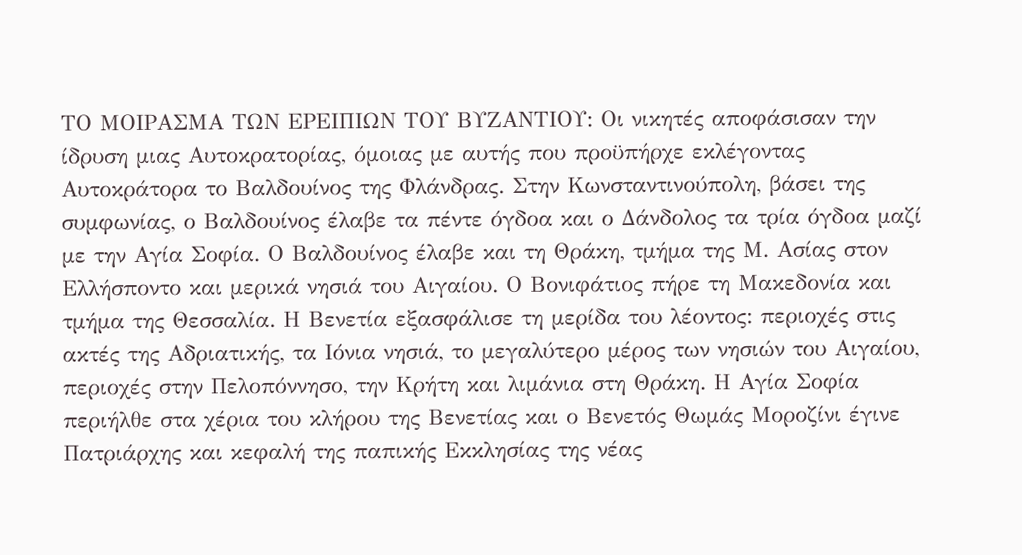ΤΟ ΜΟΙΡΑΣΜΑ ΤΩΝ ΕΡΕΙΠΙΩΝ ΤΟΥ ΒΥΖΑΝΤΙΟΥ: Οι νικητές αποφάσισαν την ίδρυση μιας Αυτοκρατορίας, όμοιας με αυτής που προϋπήρχε εκλέγοντας Αυτοκράτορα το Βαλδουίνος της Φλάνδρας. Στην Κωνσταντινούπολη, βάσει της συμφωνίας, ο Βαλδουίνος έλαβε τα πέντε όγδοα και ο Δάνδολος τα τρία όγδοα μαζί με την Αγία Σοφία. Ο Βαλδουίνος έλαβε και τη Θράκη, τμήμα της Μ. Ασίας στον Ελλήσποντο και μερικά νησιά του Αιγαίου. Ο Βονιφάτιος πήρε τη Μακεδονία και τμήμα της Θεσσαλία. Η Βενετία εξασφάλισε τη μερίδα του λέοντος: περιοχές στις ακτές της Αδριατικής, τα Ιόνια νησιά, το μεγαλύτερο μέρος των νησιών του Αιγαίου, περιοχές στην Πελοπόννησο, την Κρήτη και λιμάνια στη Θράκη. Η Αγία Σοφία περιήλθε στα χέρια του κλήρου της Βενετίας και ο Βενετός Θωμάς Μοροζίνι έγινε Πατριάρχης και κεφαλή της παπικής Εκκλησίας της νέας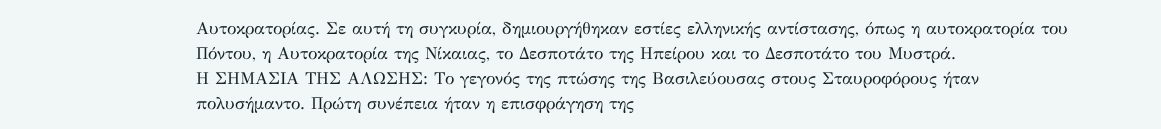Αυτοκρατορίας. Σε αυτή τη συγκυρία, δημιουργήθηκαν εστίες ελληνικής αντίστασης, όπως η αυτοκρατορία του Πόντου, η Αυτοκρατορία της Νίκαιας, το Δεσποτάτο της Ηπείρου και το Δεσποτάτο του Μυστρά.
Η ΣΗΜΑΣΙΑ ΤΗΣ ΑΛΩΣΗΣ: Το γεγονός της πτώσης της Βασιλεύουσας στους Σταυροφόρους ήταν πολυσήμαντο. Πρώτη συνέπεια ήταν η επισφράγηση της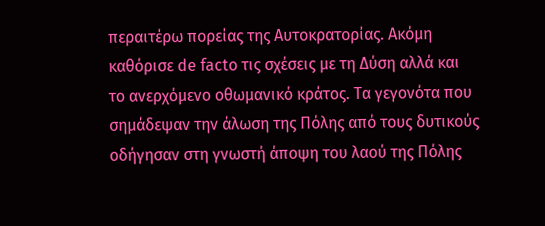περαιτέρω πορείας της Αυτοκρατορίας. Ακόμη καθόρισε de facto τις σχέσεις με τη Δύση αλλά και το ανερχόμενο οθωμανικό κράτος. Τα γεγονότα που σημάδεψαν την άλωση της Πόλης από τους δυτικούς οδήγησαν στη γνωστή άποψη του λαού της Πόλης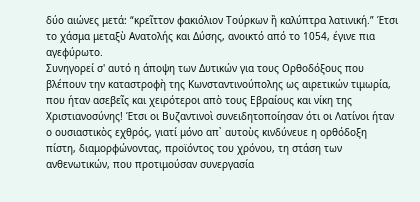δύο αιώνες μετά: “κρεῖττον φακιόλιον Τούρκων ἢ καλύπτρα λατινική.” Έτσι το χάσμα μεταξὺ Ανατολής και Δύσης, ανοικτό από το 1054, έγινε πια αγεφύρωτο.
Συνηγορεί σ' αυτό η άποψη των Δυτικών για τους Ορθοδόξους που βλέπουν την καταστροφὴ της Κωνσταντινούπολης ως αιρετικών τιμωρία, που ήταν ασεβεῖς και χειρότεροι απὸ τους Εβραίους και νίκη της Χριστιανοσύνης! Έτσι οι Βυζαντινοὶ συνειδητοποίησαν ότι οι Λατίνοι ήταν ο ουσιαστικὸς εχθρός, γιατί μόνο απ᾿ αυτοὺς κινδύνευε η ορθόδοξη πίστη, διαμορφώνοντας, προϊόντος του χρόνου, τη στάση των ανθενωτικών, που προτιμούσαν συνεργασία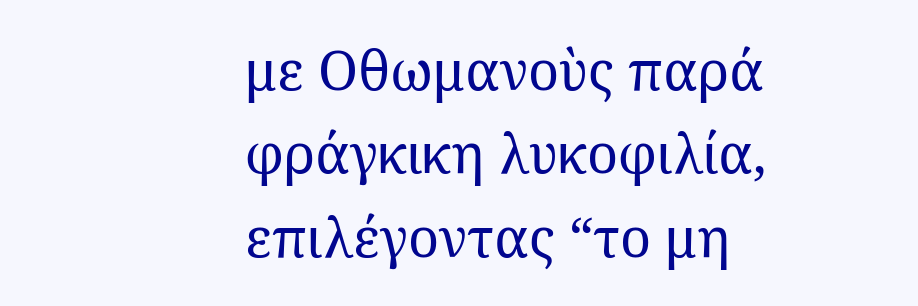με Οθωμανοὺς παρά φράγκικη λυκοφιλία, επιλέγοντας “το μη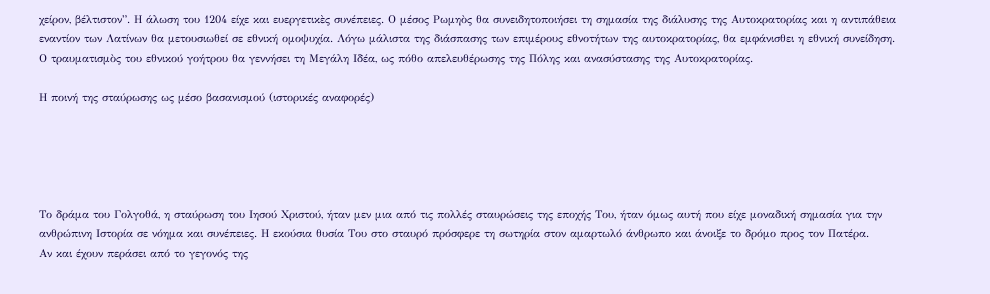χείρον, βέλτιστον”. Η άλωση του 1204 είχε και ευεργετικὲς συνέπειες. Ο μέσος Ρωμηὸς θα συνειδητοποιήσει τη σημασία της διάλυσης της Αυτοκρατορίας και η αντιπάθεια εναντίον των Λατίνων θα μετουσιωθεί σε εθνική ομοψυχία. Λόγω μάλιστα της διάσπασης των επιμέρους εθνοτήτων της αυτοκρατορίας, θα εμφάνισθει η εθνική συνείδηση. Ο τραυματισμὸς του εθνικού γοήτρου θα γεννήσει τη Μεγάλη Ιδέα, ως πόθο απελευθέρωσης της Πόλης και ανασύστασης της Αυτοκρατορίας.

Η ποινή της σταύρωσης ως μέσο βασανισμού (ιστορικές αναφορές)





Το δράμα του Γολγοθά, η σταύρωση του Ιησού Χριστού, ήταν μεν μια από τις πολλές σταυρώσεις της εποχής Του, ήταν όμως αυτή που είχε μοναδική σημασία για την ανθρώπινη Ιστορία σε νόημα και συνέπειες. Η εκούσια θυσία Του στο σταυρό πρόσφερε τη σωτηρία στον αμαρτωλό άνθρωπο και άνοιξε το δρόμο προς τον Πατέρα.
Αν και έχουν περάσει από το γεγονός της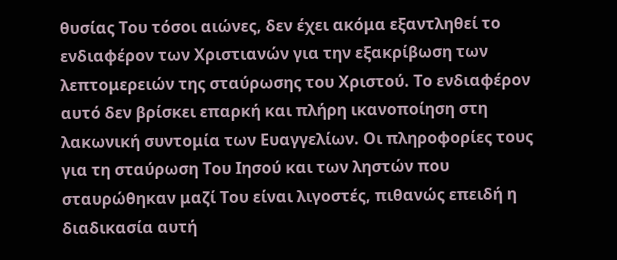θυσίας Του τόσοι αιώνες, δεν έχει ακόμα εξαντληθεί το ενδιαφέρον των Χριστιανών για την εξακρίβωση των λεπτομερειών της σταύρωσης του Χριστού. Το ενδιαφέρον αυτό δεν βρίσκει επαρκή και πλήρη ικανοποίηση στη
λακωνική συντομία των Ευαγγελίων. Οι πληροφορίες τους για τη σταύρωση Του Ιησού και των ληστών που σταυρώθηκαν μαζί Του είναι λιγοστές, πιθανώς επειδή η διαδικασία αυτή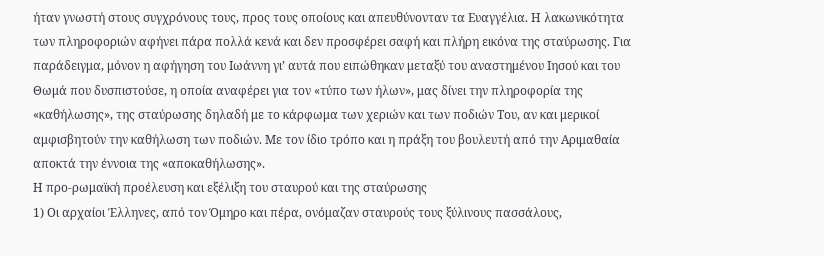ήταν γνωστή στους συγχρόνους τους, προς τους οποίους και απευθύνονταν τα Ευαγγέλια. Η λακωνικότητα των πληροφοριών αφήνει πάρα πολλά κενά και δεν προσφέρει σαφή και πλήρη εικόνα της σταύρωσης. Για παράδειγμα, μόνον η αφήγηση του Ιωάννη γι’ αυτά που ειπώθηκαν μεταξύ του αναστημένου Ιησού και του Θωμά που δυσπιστούσε, η οποία αναφέρει για τον «τύπο των ήλων», μας δίνει την πληροφορία της «καθήλωσης», της σταύρωσης δηλαδή με το κάρφωμα των χεριών και των ποδιών Του, αν και μερικοί αμφισβητούν την καθήλωση των ποδιών. Με τον ίδιο τρόπο και η πράξη του βουλευτή από την Αριμαθαία αποκτά την έννοια της «αποκαθήλωσης».
Η προ-ρωμαϊκή προέλευση και εξέλιξη του σταυρού και της σταύρωσης
1) Οι αρχαίοι Έλληνες, από τον Όμηρο και πέρα, ονόμαζαν σταυρούς τους ξύλινους πασσάλους,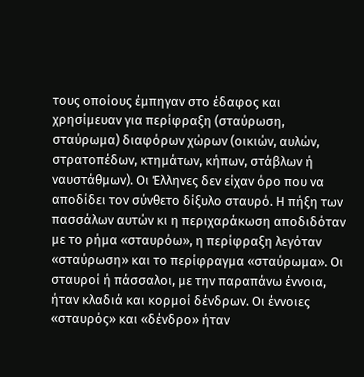τους οποίους έμπηγαν στο έδαφος και χρησίμευαν για περίφραξη (σταύρωση, σταύρωμα) διαφόρων χώρων (οικιών, αυλών, στρατοπέδων, κτημάτων, κήπων, στάβλων ή ναυστάθμων). Οι Έλληνες δεν είχαν όρο που να αποδίδει τον σύνθετο δίξυλο σταυρό. Η πήξη των πασσάλων αυτών κι η περιχαράκωση αποδιδόταν με το ρήμα «σταυρόω», η περίφραξη λεγόταν «σταύρωση» και το περίφραγμα «σταύρωμα». Οι σταυροί ή πάσσαλοι, με την παραπάνω έννοια, ήταν κλαδιά και κορμοί δένδρων. Οι έννοιες «σταυρός» και «δένδρο» ήταν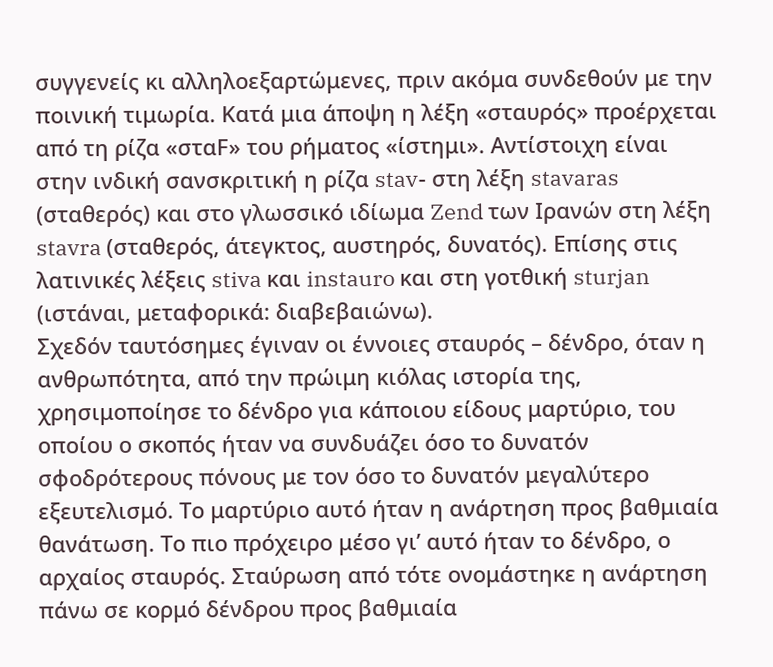συγγενείς κι αλληλοεξαρτώμενες, πριν ακόμα συνδεθούν με την ποινική τιμωρία. Κατά μια άποψη η λέξη «σταυρός» προέρχεται από τη ρίζα «σταF» του ρήματος «ίστημι». Αντίστοιχη είναι στην ινδική σανσκριτική η ρίζα stav- στη λέξη stavaras (σταθερός) και στο γλωσσικό ιδίωμα Zend των Ιρανών στη λέξη stavra (σταθερός, άτεγκτος, αυστηρός, δυνατός). Επίσης στις λατινικές λέξεις stiva και instauro και στη γοτθική sturjan (ιστάναι, μεταφορικά: διαβεβαιώνω).
Σχεδόν ταυτόσημες έγιναν οι έννοιες σταυρός – δένδρο, όταν η ανθρωπότητα, από την πρώιμη κιόλας ιστορία της, χρησιμοποίησε το δένδρο για κάποιου είδους μαρτύριο, του οποίου ο σκοπός ήταν να συνδυάζει όσο το δυνατόν σφοδρότερους πόνους με τον όσο το δυνατόν μεγαλύτερο εξευτελισμό. Το μαρτύριο αυτό ήταν η ανάρτηση προς βαθμιαία θανάτωση. Το πιο πρόχειρο μέσο γι’ αυτό ήταν το δένδρο, ο αρχαίος σταυρός. Σταύρωση από τότε ονομάστηκε η ανάρτηση πάνω σε κορμό δένδρου προς βαθμιαία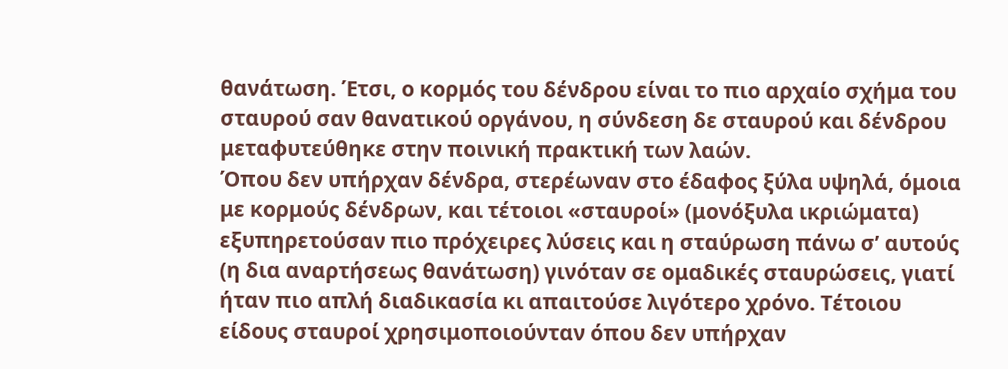θανάτωση. Έτσι, ο κορμός του δένδρου είναι το πιο αρχαίο σχήμα του σταυρού σαν θανατικού οργάνου, η σύνδεση δε σταυρού και δένδρου μεταφυτεύθηκε στην ποινική πρακτική των λαών.
Όπου δεν υπήρχαν δένδρα, στερέωναν στο έδαφος ξύλα υψηλά, όμοια με κορμούς δένδρων, και τέτοιοι «σταυροί» (μονόξυλα ικριώματα) εξυπηρετούσαν πιο πρόχειρες λύσεις και η σταύρωση πάνω σ’ αυτούς (η δια αναρτήσεως θανάτωση) γινόταν σε ομαδικές σταυρώσεις, γιατί ήταν πιο απλή διαδικασία κι απαιτούσε λιγότερο χρόνο. Τέτοιου είδους σταυροί χρησιμοποιούνταν όπου δεν υπήρχαν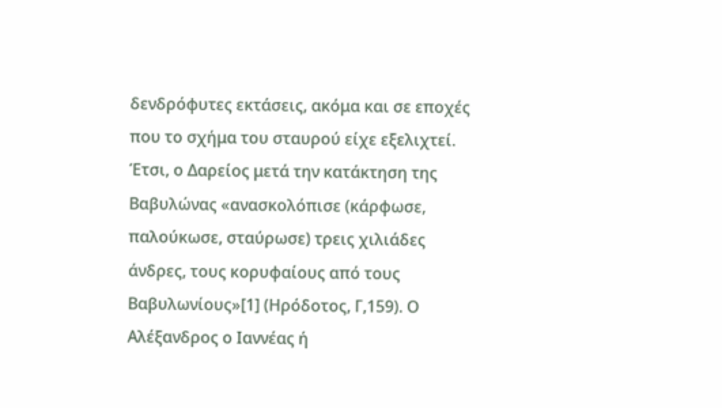δενδρόφυτες εκτάσεις, ακόμα και σε εποχές που το σχήμα του σταυρού είχε εξελιχτεί.
Έτσι, ο Δαρείος μετά την κατάκτηση της Βαβυλώνας «ανασκολόπισε (κάρφωσε, παλούκωσε, σταύρωσε) τρεις χιλιάδες άνδρες, τους κορυφαίους από τους Βαβυλωνίους»[1] (Ηρόδοτος, Γ,159). Ο Αλέξανδρος ο Ιαννέας ή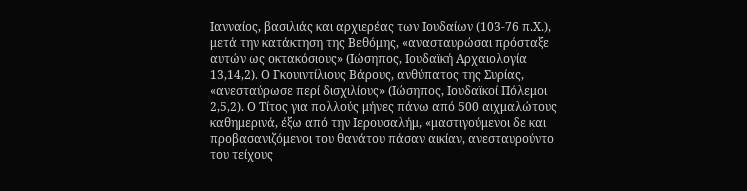Ιανναίος, βασιλιάς και αρχιερέας των Ιουδαίων (103-76 π.Χ.), μετά την κατάκτηση της Βεθόμης, «ανασταυρώσαι πρόσταξε αυτών ως οκτακόσιους» (Ιώσηπος, Ιουδαϊκή Αρχαιολογία 13,14,2). Ο Γκουιντίλιους Βάρους, ανθύπατος της Συρίας, «ανεσταύρωσε περί δισχιλίους» (Ιώσηπος, Ιουδαϊκοί Πόλεμοι 2,5,2). Ο Τίτος για πολλούς μήνες πάνω από 500 αιχμαλώτους καθημερινά, έξω από την Ιερουσαλήμ, «μαστιγούμενοι δε και προβασανιζόμενοι του θανάτου πάσαν αικίαν, ανεσταυρούντο του τείχους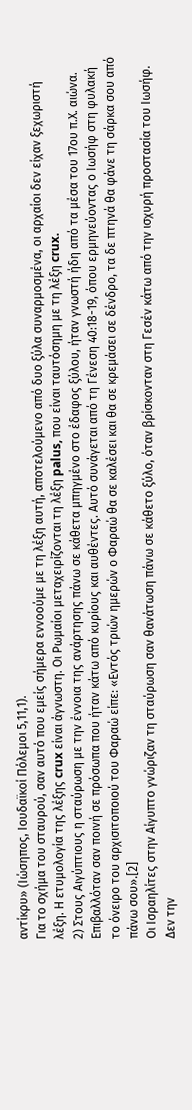αντίκρυ» (Ιώσηπος, Ιουδαϊκοί Πόλεμοι 5,11,1).
Για το σχήμα του σταυρού, σαν αυτό που εμείς σήμερα εννοούμε με τη λέξη αυτή, αποτελούμενο από δυο ξύλα συναρμοσμένα, οι αρχαίοι δεν είχαν ξεχωριστή λέξη. Η ετυμολογία της λέξης crux είναι άγνωστη. Οι Ρωμαίοι μεταχειρίζονται τη λέξη palus, που είναι ταυτόσημη με τη λέξη crux.
2) Στους Αιγύπτιους η σταύρωση με την έννοια της ανάρτησης πάνω σε κάθετα μπηγμένο στο έδαφος ξύλου, ήταν γνωστή ήδη από τα μέσα του 17ου π.Χ. αιώνα. Επιβαλλόταν σαν ποινή σε πρόσωπα που ήταν κάτω από κυρίους και αυθέντες. Αυτό συνάγεται από τη Γένεση 40:18-19, όπου ερμηνεύοντας ο Ιωσήφ στη φυλακή το όνειρο του αρχισιτοποιού του Φαραώ είπε: «Εντός τριών ημερών ο Φαραώ θα σε καλέσει και θα σε κρεμάσει σε δένδρο, τα δε πτηνά θα φάνε τη σάρκα σου από πάνω σου».[2]
Οι Ισραηλίτες στην Αίγυπτο γνώριζαν τη σταύρωση σαν θανάτωση πάνω σε κάθετο ξύλο, όταν βρίσκονταν στη Γεσέν κάτω από την ισχυρή προστασία του Ιωσήφ. Δεν την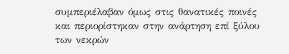συμπεριέλαβαν όμως στις θανατικές ποινές και περιορίστηκαν στην ανάρτηση επί ξύλου των νεκρών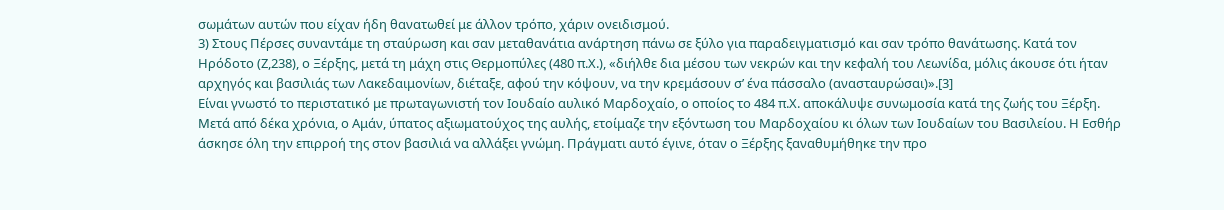σωμάτων αυτών που είχαν ήδη θανατωθεί με άλλον τρόπο, χάριν ονειδισμού.
3) Στους Πέρσες συναντάμε τη σταύρωση και σαν μεταθανάτια ανάρτηση πάνω σε ξύλο για παραδειγματισμό και σαν τρόπο θανάτωσης. Κατά τον Ηρόδοτο (Ζ,238), ο Ξέρξης, μετά τη μάχη στις Θερμοπύλες (480 π.Χ.), «διήλθε δια μέσου των νεκρών και την κεφαλή του Λεωνίδα, μόλις άκουσε ότι ήταν αρχηγός και βασιλιάς των Λακεδαιμονίων, διέταξε, αφού την κόψουν, να την κρεμάσουν σ’ ένα πάσσαλο (ανασταυρώσαι)».[3]
Είναι γνωστό το περιστατικό με πρωταγωνιστή τον Ιουδαίο αυλικό Μαρδοχαίο, ο οποίος το 484 π.Χ. αποκάλυψε συνωμοσία κατά της ζωής του Ξέρξη. Μετά από δέκα χρόνια, ο Αμάν, ύπατος αξιωματούχος της αυλής, ετοίμαζε την εξόντωση του Μαρδοχαίου κι όλων των Ιουδαίων του Βασιλείου. Η Εσθήρ άσκησε όλη την επιρροή της στον βασιλιά να αλλάξει γνώμη. Πράγματι αυτό έγινε, όταν ο Ξέρξης ξαναθυμήθηκε την προ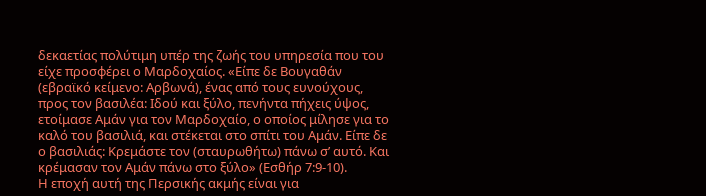δεκαετίας πολύτιμη υπέρ της ζωής του υπηρεσία που του είχε προσφέρει ο Μαρδοχαίος. «Είπε δε Βουγαθάν (εβραϊκό κείμενο: Αρβωνά), ένας από τους ευνούχους, προς τον βασιλέα: Ιδού και ξύλο, πενήντα πήχεις ύψος, ετοίμασε Αμάν για τον Μαρδοχαίο, ο οποίος μίλησε για το καλό του βασιλιά, και στέκεται στο σπίτι του Αμάν. Είπε δε ο βασιλιάς: Κρεμάστε τον (σταυρωθήτω) πάνω σ’ αυτό. Και κρέμασαν τον Αμάν πάνω στο ξύλο» (Εσθήρ 7:9-10).
Η εποχή αυτή της Περσικής ακμής είναι για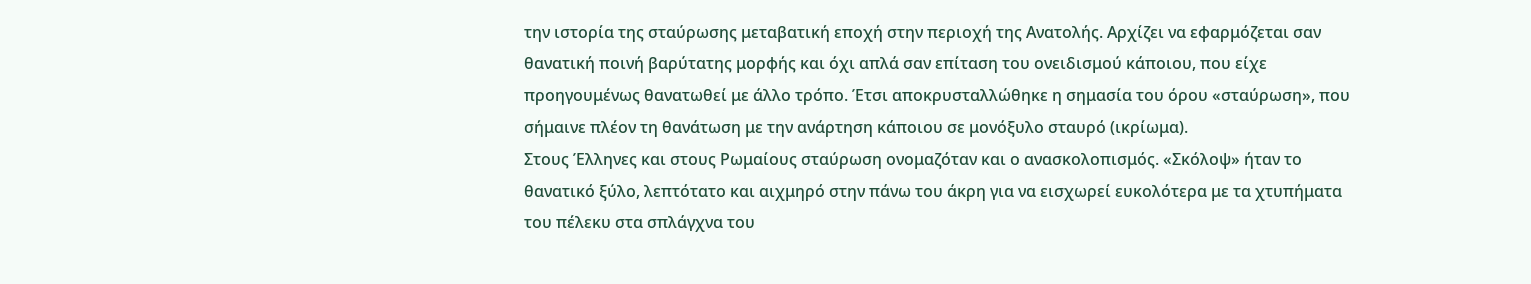την ιστορία της σταύρωσης μεταβατική εποχή στην περιοχή της Ανατολής. Αρχίζει να εφαρμόζεται σαν θανατική ποινή βαρύτατης μορφής και όχι απλά σαν επίταση του ονειδισμού κάποιου, που είχε προηγουμένως θανατωθεί με άλλο τρόπο. Έτσι αποκρυσταλλώθηκε η σημασία του όρου «σταύρωση», που σήμαινε πλέον τη θανάτωση με την ανάρτηση κάποιου σε μονόξυλο σταυρό (ικρίωμα).
Στους Έλληνες και στους Ρωμαίους σταύρωση ονομαζόταν και ο ανασκολοπισμός. «Σκόλοψ» ήταν το θανατικό ξύλο, λεπτότατο και αιχμηρό στην πάνω του άκρη για να εισχωρεί ευκολότερα με τα χτυπήματα του πέλεκυ στα σπλάγχνα του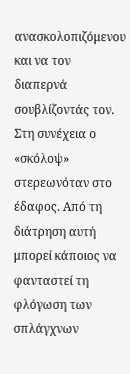ανασκολοπιζόμενου και να τον διαπερνά σουβλίζοντάς τον. Στη συνέχεια ο «σκόλοψ» στερεωνόταν στο έδαφος. Από τη διάτρηση αυτή μπορεί κάποιος να φανταστεί τη φλόγωση των σπλάγχνων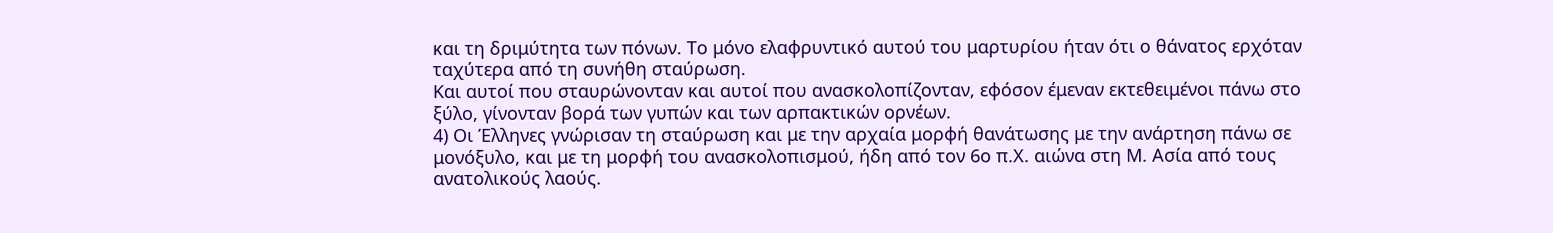και τη δριμύτητα των πόνων. Το μόνο ελαφρυντικό αυτού του μαρτυρίου ήταν ότι ο θάνατος ερχόταν ταχύτερα από τη συνήθη σταύρωση.
Και αυτοί που σταυρώνονταν και αυτοί που ανασκολοπίζονταν, εφόσον έμεναν εκτεθειμένοι πάνω στο ξύλο, γίνονταν βορά των γυπών και των αρπακτικών ορνέων.
4) Οι Έλληνες γνώρισαν τη σταύρωση και με την αρχαία μορφή θανάτωσης με την ανάρτηση πάνω σε μονόξυλο, και με τη μορφή του ανασκολοπισμού, ήδη από τον 6ο π.Χ. αιώνα στη Μ. Ασία από τους ανατολικούς λαούς.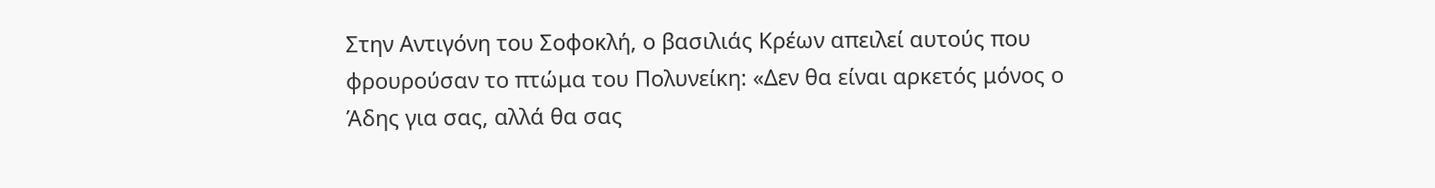Στην Αντιγόνη του Σοφοκλή, ο βασιλιάς Κρέων απειλεί αυτούς που φρουρούσαν το πτώμα του Πολυνείκη: «Δεν θα είναι αρκετός μόνος ο Άδης για σας, αλλά θα σας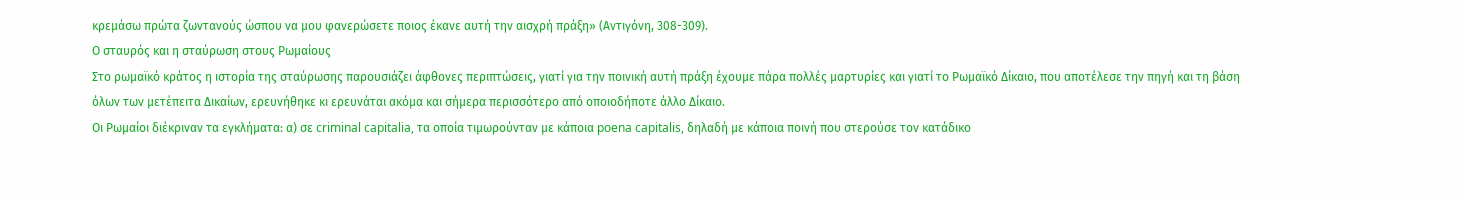κρεμάσω πρώτα ζωντανούς ώσπου να μου φανερώσετε ποιος έκανε αυτή την αισχρή πράξη» (Αντιγόνη, 308-309).
Ο σταυρός και η σταύρωση στους Ρωμαίους
Στο ρωμαϊκό κράτος η ιστορία της σταύρωσης παρουσιάζει άφθονες περιπτώσεις, γιατί για την ποινική αυτή πράξη έχουμε πάρα πολλές μαρτυρίες και γιατί το Ρωμαϊκό Δίκαιο, που αποτέλεσε την πηγή και τη βάση όλων των μετέπειτα Δικαίων, ερευνήθηκε κι ερευνάται ακόμα και σήμερα περισσότερο από οποιοδήποτε άλλο Δίκαιο.
Οι Ρωμαίοι διέκριναν τα εγκλήματα: α) σε criminal capitalia, τα οποία τιμωρούνταν με κάποια poena capitalis, δηλαδή με κάποια ποινή που στερούσε τον κατάδικο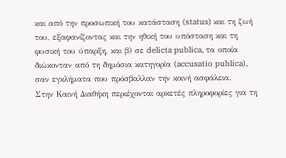και από την προσωπική του κατάσταση (status) και τη ζωή του, εξαφανίζοντας και την ηθική του υπόσταση και τη φυσική του ύπαρξη, και β) σε delicta publica, τα οποία διώκονταν από τη δημόσια κατηγορία (accusatio publica), σαν εγκλήματα που πρόσβαλλαν την κοινή ασφάλεια.
Στην Καινή Διαθήκη περιέχονται αρκετές πληροφορίες για τη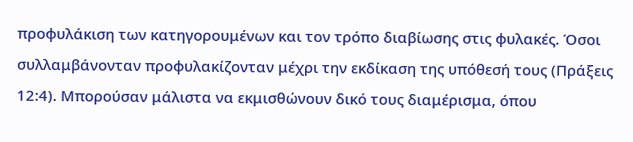προφυλάκιση των κατηγορουμένων και τον τρόπο διαβίωσης στις φυλακές. Όσοι συλλαμβάνονταν προφυλακίζονταν μέχρι την εκδίκαση της υπόθεσή τους (Πράξεις 12:4). Μπορούσαν μάλιστα να εκμισθώνουν δικό τους διαμέρισμα, όπου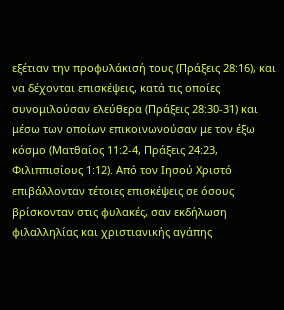εξέτιαν την προφυλάκισή τους (Πράξεις 28:16), και να δέχονται επισκέψεις, κατά τις οποίες συνομιλούσαν ελεύθερα (Πράξεις 28:30-31) και μέσω των οποίων επικοινωνούσαν με τον έξω κόσμο (Ματθαίος 11:2-4, Πράξεις 24:23, Φιλιππισίους 1:12). Από τον Ιησού Χριστό επιβάλλονταν τέτοιες επισκέψεις σε όσους βρίσκονταν στις φυλακές, σαν εκδήλωση φιλαλληλίας και χριστιανικής αγάπης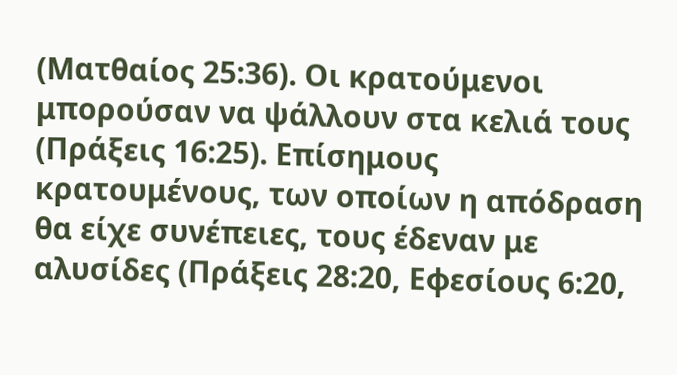(Ματθαίος 25:36). Οι κρατούμενοι μπορούσαν να ψάλλουν στα κελιά τους (Πράξεις 16:25). Επίσημους κρατουμένους, των οποίων η απόδραση θα είχε συνέπειες, τους έδεναν με αλυσίδες (Πράξεις 28:20, Εφεσίους 6:20,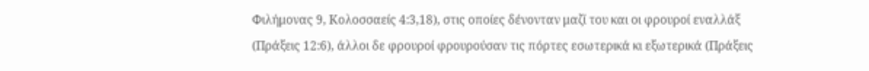Φιλήμονας 9, Κολοσσαείς 4:3,18), στις οποίες δένονταν μαζί του και οι φρουροί εναλλάξ (Πράξεις 12:6), άλλοι δε φρουροί φρουρούσαν τις πόρτες εσωτερικά κι εξωτερικά (Πράξεις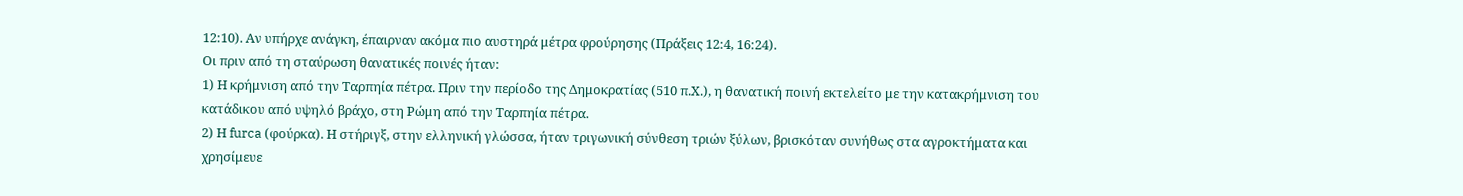12:10). Αν υπήρχε ανάγκη, έπαιρναν ακόμα πιο αυστηρά μέτρα φρούρησης (Πράξεις 12:4, 16:24).
Οι πριν από τη σταύρωση θανατικές ποινές ήταν:
1) Η κρήμνιση από την Ταρπηία πέτρα. Πριν την περίοδο της Δημοκρατίας (510 π.Χ.), η θανατική ποινή εκτελείτο με την κατακρήμνιση του κατάδικου από υψηλό βράχο, στη Ρώμη από την Ταρπηία πέτρα.
2) Η furca (φούρκα). Η στήριγξ, στην ελληνική γλώσσα, ήταν τριγωνική σύνθεση τριών ξύλων, βρισκόταν συνήθως στα αγροκτήματα και χρησίμευε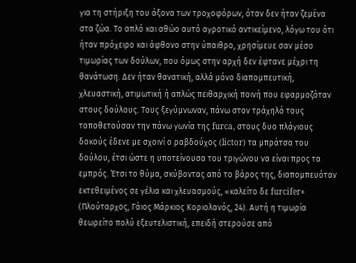για τη στήριξη του άξονα των τροχοφόρων, όταν δεν ήταν ζεμένα στα ζώα. Το απλό και αθώο αυτό αγροτικό αντικείμενο, λόγω του ότι ήταν πρόχειρο και άφθονο στην ύπαιθρο, χρησίμευε σαν μέσο τιμωρίας των δούλων, που όμως στην αρχή δεν έφτανε μέχρι τη θανάτωση. Δεν ήταν θανατική, αλλά μόνο διαπομπευτική, χλευαστική, ατιμωτική ή απλώς πειθαρχική ποινή που εφαρμοζόταν στους δούλους. Τους ξεγύμνωναν, πάνω στον τράχηλό τους τοποθετούσαν την πάνω γωνία της furca, στους δυο πλάγιους δοκούς έδενε με σχοινί ο ραβδούχος (lictor) τα μπράτσα του δούλου, έτσι ώστε η υποτείνουσα του τριγώνου να είναι προς τα εμπρός. Έτσι το θύμα, σκύβοντας από το βάρος της, διαπομπευόταν εκτεθειμένος σε γέλια και χλευασμούς, «καλείτο δε furcifer» (Πλούταρχος, Γάιος Μάρκιος Κοριολανός, 24). Αυτή η τιμωρία θεωρείτο πολύ εξευτελιστική, επειδή στερούσε από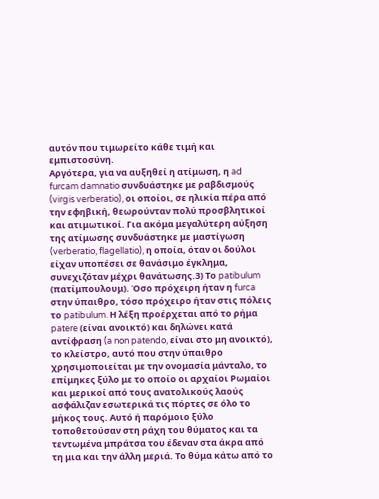αυτόν που τιμωρείτο κάθε τιμή και εμπιστοσύνη.
Αργότερα, για να αυξηθεί η ατίμωση, η ad furcam damnatio συνδυάστηκε με ραβδισμούς (virgis verberatio), οι οποίοι, σε ηλικία πέρα από την εφηβική, θεωρούνταν πολύ προσβλητικοί και ατιμωτικοί. Για ακόμα μεγαλύτερη αύξηση της ατίμωσης συνδυάστηκε με μαστίγωση (verberatio, flagellatio), η οποία, όταν οι δούλοι είχαν υποπέσει σε θανάσιμο έγκλημα, συνεχιζόταν μέχρι θανάτωσης.3) Το patibulum (πατίμπουλουμ). Όσο πρόχειρη ήταν η furca στην ύπαιθρο, τόσο πρόχειρο ήταν στις πόλεις το patibulum. Η λέξη προέρχεται από το ρήμα patere (είναι ανοικτό) και δηλώνει κατά αντίφραση (a non patendo, είναι στο μη ανοικτό), το κλείστρο, αυτό που στην ύπαιθρο χρησιμοποιείται με την ονομασία μάνταλο, το επίμηκες ξύλο με το οποίο οι αρχαίοι Ρωμαίοι και μερικοί από τους ανατολικούς λαούς ασφάλιζαν εσωτερικά τις πόρτες σε όλο το μήκος τους. Αυτό ή παρόμοιο ξύλο τοποθετούσαν στη ράχη του θύματος και τα τεντωμένα μπράτσα του έδεναν στα άκρα από τη μια και την άλλη μεριά. Το θύμα κάτω από το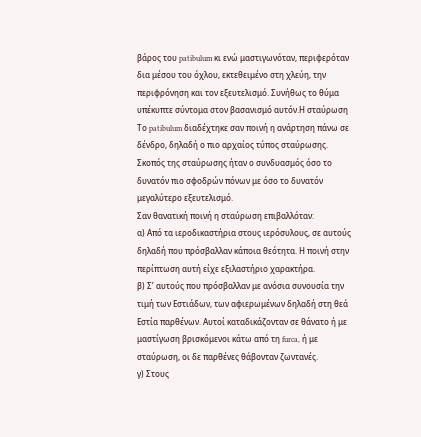βάρος του patibulum κι ενώ μαστιγωνόταν, περιφερόταν δια μέσου του όχλου, εκτεθειμένο στη χλεύη, την περιφρόνηση και τον εξευτελισμό. Συνήθως το θύμα υπέκυπτε σύντομα στον βασανισμό αυτόν.Η σταύρωση
Το patibulum διαδέχτηκε σαν ποινή η ανάρτηση πάνω σε δένδρο, δηλαδή ο πιο αρχαίος τύπος σταύρωσης. Σκοπός της σταύρωσης ήταν ο συνδυασμός όσο το δυνατόν πιο σφοδρών πόνων με όσο το δυνατόν μεγαλύτερο εξευτελισμό.
Σαν θανατική ποινή η σταύρωση επιβαλλόταν:
α) Από τα ιεροδικαστήρια στους ιερόσυλους, σε αυτούς δηλαδή που πρόσβαλλαν κάποια θεότητα. Η ποινή στην περίπτωση αυτή είχε εξιλαστήριο χαρακτήρα.
β) Σ’ αυτούς που πρόσβαλλαν με ανόσια συνουσία την τιμή των Εστιάδων, των αφιερωμένων δηλαδή στη θεά Εστία παρθένων. Αυτοί καταδικάζονταν σε θάνατο ή με μαστίγωση βρισκόμενοι κάτω από τη furca, ή με σταύρωση, οι δε παρθένες θάβονταν ζωντανές.
γ) Στους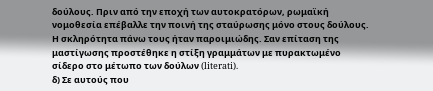δούλους. Πριν από την εποχή των αυτοκρατόρων, ρωμαϊκή νομοθεσία επέβαλλε την ποινή της σταύρωσης μόνο στους δούλους. Η σκληρότητα πάνω τους ήταν παροιμιώδης. Σαν επίταση της μαστίγωσης προστέθηκε η στίξη γραμμάτων με πυρακτωμένο σίδερο στο μέτωπο των δούλων (literati).
δ) Σε αυτούς που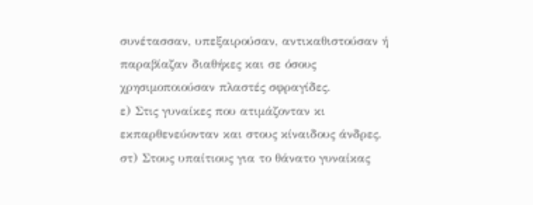συνέτασσαν, υπεξαιρούσαν, αντικαθιστούσαν ή παραβίαζαν διαθήκες και σε όσους χρησιμοποιούσαν πλαστές σφραγίδες.
ε) Στις γυναίκες που ατιμάζονταν κι εκπαρθενεύονταν και στους κίναιδους άνδρες.
στ) Στους υπαίτιους για το θάνατο γυναίκας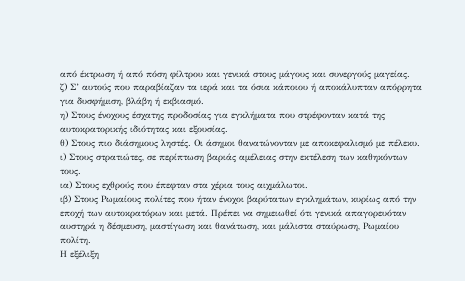από έκτρωση ή από πόση φίλτρου και γενικά στους μάγους και συνεργούς μαγείας.
ζ) Σ’ αυτούς που παραβίαζαν τα ιερά και τα όσια κάποιου ή αποκάλυπταν απόρρητα για δυσφήμιση, βλάβη ή εκβιασμό.
η) Στους ένοχους έσχατης προδοσίας για εγκλήματα που στρέφονταν κατά της αυτοκρατορικής ιδιότητας και εξουσίας.
θ) Στους πιο διάσημους ληστές. Οι άσημοι θανατώνονταν με αποκεφαλισμό με πέλεκυ.
ι) Στους στρατιώτες, σε περίπτωση βαριάς αμέλειας στην εκτέλεση των καθηκόντων τους.
ια) Στους εχθρούς που έπεφταν στα χέρια τους αιχμάλωτοι.
ιβ) Στους Ρωμαίους πολίτες που ήταν ένοχοι βαρύτατων εγκλημάτων, κυρίως από την εποχή των αυτοκρατόρων και μετά. Πρέπει να σημειωθεί ότι γενικά απαγορευόταν αυστηρά η δέσμευση, μαστίγωση και θανάτωση, και μάλιστα σταύρωση, Ρωμαίου πολίτη.
Η εξέλιξη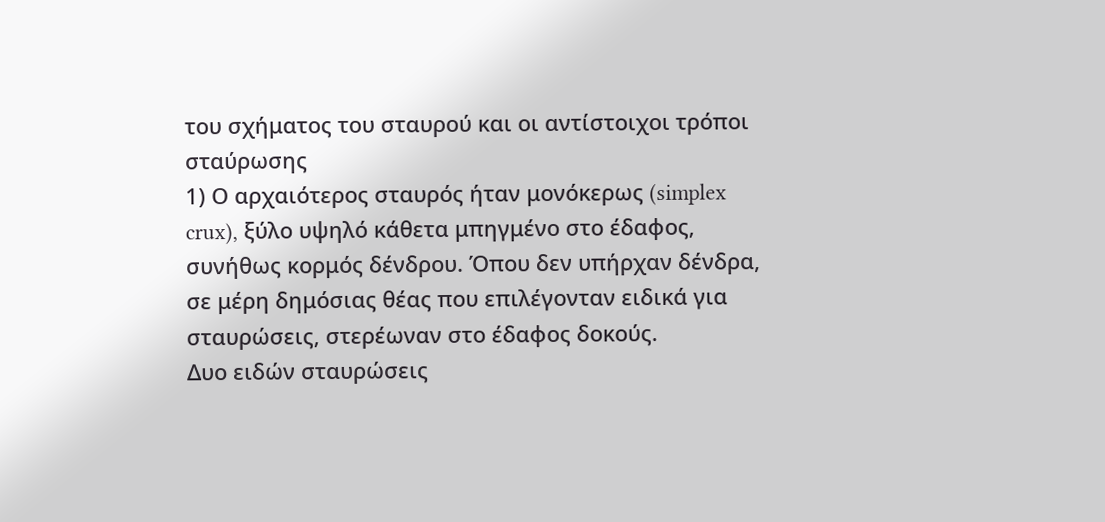του σχήματος του σταυρού και οι αντίστοιχοι τρόποι σταύρωσης
1) Ο αρχαιότερος σταυρός ήταν μονόκερως (simplex crux), ξύλο υψηλό κάθετα μπηγμένο στο έδαφος, συνήθως κορμός δένδρου. Όπου δεν υπήρχαν δένδρα, σε μέρη δημόσιας θέας που επιλέγονταν ειδικά για σταυρώσεις, στερέωναν στο έδαφος δοκούς.
Δυο ειδών σταυρώσεις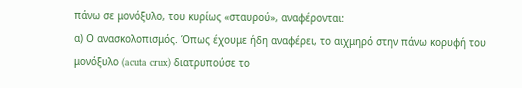πάνω σε μονόξυλο, του κυρίως «σταυρού», αναφέρονται:
α) Ο ανασκολοπισμός. Όπως έχουμε ήδη αναφέρει, το αιχμηρό στην πάνω κορυφή του μονόξυλο (acuta crux) διατρυπούσε το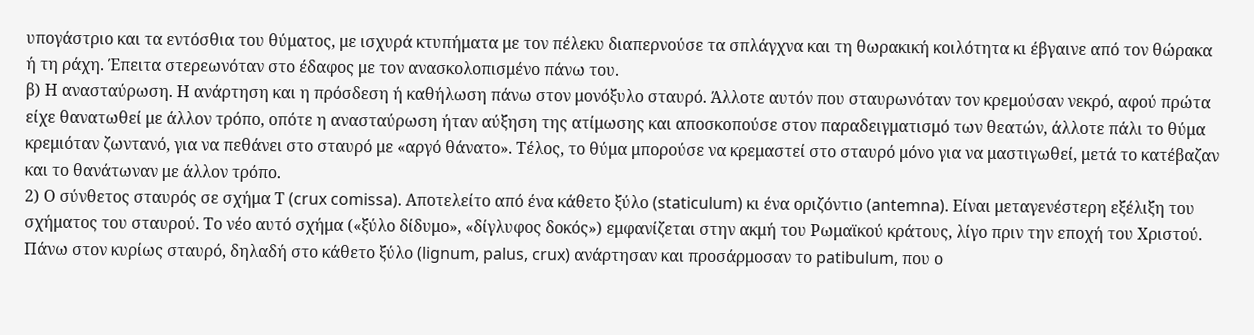υπογάστριο και τα εντόσθια του θύματος, με ισχυρά κτυπήματα με τον πέλεκυ διαπερνούσε τα σπλάγχνα και τη θωρακική κοιλότητα κι έβγαινε από τον θώρακα ή τη ράχη. Έπειτα στερεωνόταν στο έδαφος με τον ανασκολοπισμένο πάνω του.
β) Η ανασταύρωση. Η ανάρτηση και η πρόσδεση ή καθήλωση πάνω στον μονόξυλο σταυρό. Άλλοτε αυτόν που σταυρωνόταν τον κρεμούσαν νεκρό, αφού πρώτα είχε θανατωθεί με άλλον τρόπο, οπότε η ανασταύρωση ήταν αύξηση της ατίμωσης και αποσκοπούσε στον παραδειγματισμό των θεατών, άλλοτε πάλι το θύμα κρεμιόταν ζωντανό, για να πεθάνει στο σταυρό με «αργό θάνατο». Τέλος, το θύμα μπορούσε να κρεμαστεί στο σταυρό μόνο για να μαστιγωθεί, μετά το κατέβαζαν και το θανάτωναν με άλλον τρόπο.
2) Ο σύνθετος σταυρός σε σχήμα Τ (crux comissa). Αποτελείτο από ένα κάθετο ξύλο (staticulum) κι ένα οριζόντιο (antemna). Είναι μεταγενέστερη εξέλιξη του σχήματος του σταυρού. Το νέο αυτό σχήμα («ξύλο δίδυμο», «δίγλυφος δοκός») εμφανίζεται στην ακμή του Ρωμαϊκού κράτους, λίγο πριν την εποχή του Χριστού. Πάνω στον κυρίως σταυρό, δηλαδή στο κάθετο ξύλο (lignum, palus, crux) ανάρτησαν και προσάρμοσαν το patibulum, που ο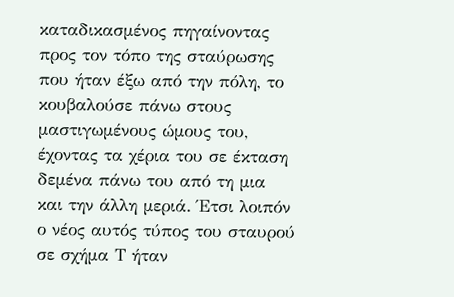καταδικασμένος πηγαίνοντας προς τον τόπο της σταύρωσης που ήταν έξω από την πόλη, το κουβαλούσε πάνω στους μαστιγωμένους ώμους του, έχοντας τα χέρια του σε έκταση δεμένα πάνω του από τη μια και την άλλη μεριά. Έτσι λοιπόν ο νέος αυτός τύπος του σταυρού σε σχήμα Τ ήταν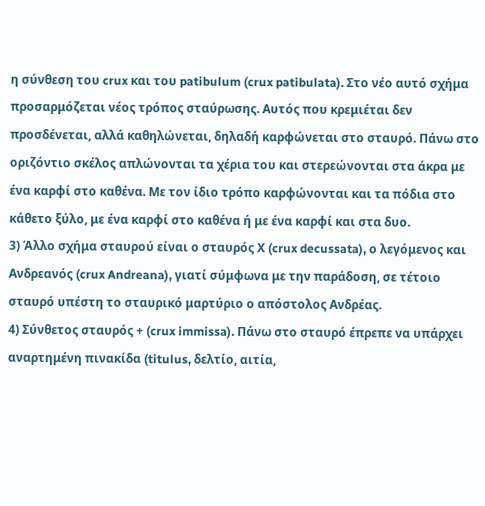η σύνθεση του crux και του patibulum (crux patibulata). Στο νέο αυτό σχήμα προσαρμόζεται νέος τρόπος σταύρωσης. Αυτός που κρεμιέται δεν προσδένεται, αλλά καθηλώνεται, δηλαδή καρφώνεται στο σταυρό. Πάνω στο οριζόντιο σκέλος απλώνονται τα χέρια του και στερεώνονται στα άκρα με ένα καρφί στο καθένα. Με τον ίδιο τρόπο καρφώνονται και τα πόδια στο κάθετο ξύλο, με ένα καρφί στο καθένα ή με ένα καρφί και στα δυο.
3) Άλλο σχήμα σταυρού είναι ο σταυρός Χ (crux decussata), ο λεγόμενος και Ανδρεανός (crux Andreana), γιατί σύμφωνα με την παράδοση, σε τέτοιο σταυρό υπέστη το σταυρικό μαρτύριο ο απόστολος Ανδρέας.
4) Σύνθετος σταυρός + (crux immissa). Πάνω στο σταυρό έπρεπε να υπάρχει αναρτημένη πινακίδα (titulus, δελτίο, αιτία,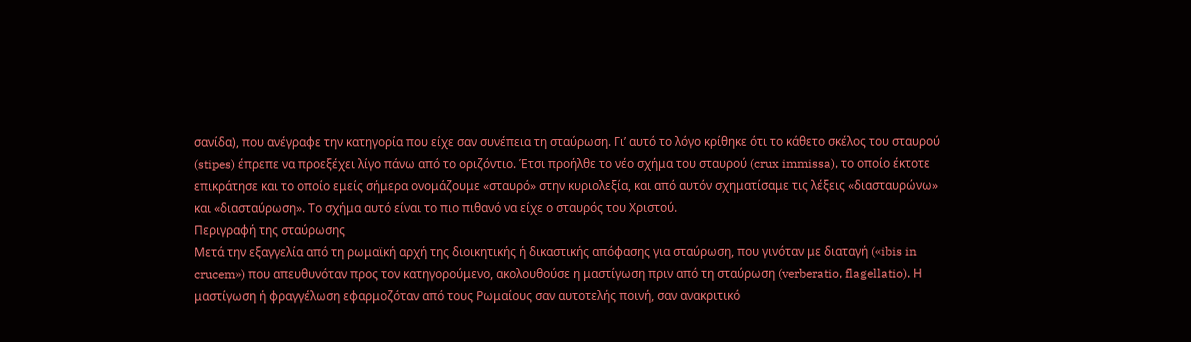σανίδα), που ανέγραφε την κατηγορία που είχε σαν συνέπεια τη σταύρωση. Γι’ αυτό το λόγο κρίθηκε ότι το κάθετο σκέλος του σταυρού (stipes) έπρεπε να προεξέχει λίγο πάνω από το οριζόντιο. Έτσι προήλθε το νέο σχήμα του σταυρού (crux immissa), το οποίο έκτοτε επικράτησε και το οποίο εμείς σήμερα ονομάζουμε «σταυρό» στην κυριολεξία, και από αυτόν σχηματίσαμε τις λέξεις «διασταυρώνω» και «διασταύρωση». Το σχήμα αυτό είναι το πιο πιθανό να είχε ο σταυρός του Χριστού.
Περιγραφή της σταύρωσης
Μετά την εξαγγελία από τη ρωμαϊκή αρχή της διοικητικής ή δικαστικής απόφασης για σταύρωση, που γινόταν με διαταγή («ibis in crucem») που απευθυνόταν προς τον κατηγορούμενο, ακολουθούσε η μαστίγωση πριν από τη σταύρωση (verberatio, flagellatio). Η μαστίγωση ή φραγγέλωση εφαρμοζόταν από τους Ρωμαίους σαν αυτοτελής ποινή, σαν ανακριτικό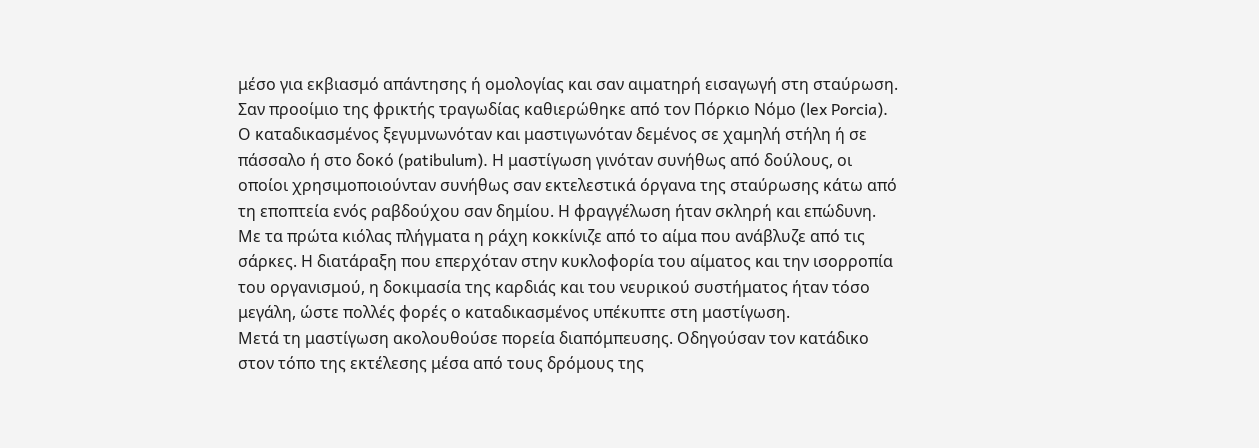μέσο για εκβιασμό απάντησης ή ομολογίας και σαν αιματηρή εισαγωγή στη σταύρωση. Σαν προοίμιο της φρικτής τραγωδίας καθιερώθηκε από τον Πόρκιο Νόμο (lex Porcia). Ο καταδικασμένος ξεγυμνωνόταν και μαστιγωνόταν δεμένος σε χαμηλή στήλη ή σε πάσσαλο ή στο δοκό (patibulum). Η μαστίγωση γινόταν συνήθως από δούλους, οι οποίοι χρησιμοποιούνταν συνήθως σαν εκτελεστικά όργανα της σταύρωσης κάτω από τη εποπτεία ενός ραβδούχου σαν δημίου. Η φραγγέλωση ήταν σκληρή και επώδυνη. Με τα πρώτα κιόλας πλήγματα η ράχη κοκκίνιζε από το αίμα που ανάβλυζε από τις σάρκες. Η διατάραξη που επερχόταν στην κυκλοφορία του αίματος και την ισορροπία του οργανισμού, η δοκιμασία της καρδιάς και του νευρικού συστήματος ήταν τόσο μεγάλη, ώστε πολλές φορές ο καταδικασμένος υπέκυπτε στη μαστίγωση.
Μετά τη μαστίγωση ακολουθούσε πορεία διαπόμπευσης. Οδηγούσαν τον κατάδικο στον τόπο της εκτέλεσης μέσα από τους δρόμους της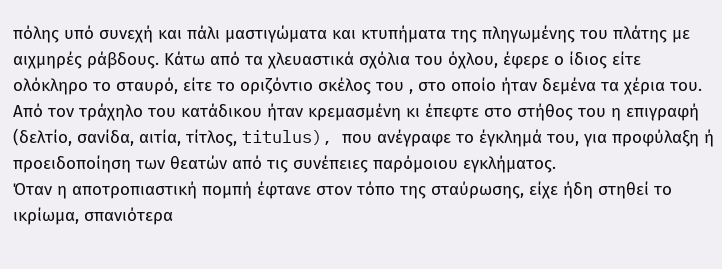πόλης υπό συνεχή και πάλι μαστιγώματα και κτυπήματα της πληγωμένης του πλάτης με αιχμηρές ράβδους. Κάτω από τα χλευαστικά σχόλια του όχλου, έφερε ο ίδιος είτε ολόκληρο το σταυρό, είτε το οριζόντιο σκέλος του , στο οποίο ήταν δεμένα τα χέρια του.
Από τον τράχηλο του κατάδικου ήταν κρεμασμένη κι έπεφτε στο στήθος του η επιγραφή (δελτίο, σανίδα, αιτία, τίτλος, titulus), που ανέγραφε το έγκλημά του, για προφύλαξη ή προειδοποίηση των θεατών από τις συνέπειες παρόμοιου εγκλήματος.
Όταν η αποτροπιαστική πομπή έφτανε στον τόπο της σταύρωσης, είχε ήδη στηθεί το ικρίωμα, σπανιότερα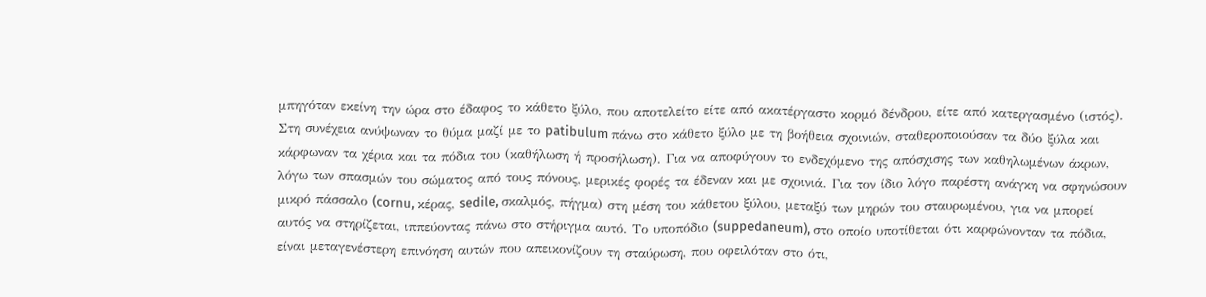μπηγόταν εκείνη την ώρα στο έδαφος το κάθετο ξύλο, που αποτελείτο είτε από ακατέργαστο κορμό δένδρου, είτε από κατεργασμένο (ιστός). Στη συνέχεια ανύψωναν το θύμα μαζί με το patibulum πάνω στο κάθετο ξύλο με τη βοήθεια σχοινιών, σταθεροποιούσαν τα δύο ξύλα και κάρφωναν τα χέρια και τα πόδια του (καθήλωση ή προσήλωση). Για να αποφύγουν το ενδεχόμενο της απόσχισης των καθηλωμένων άκρων, λόγω των σπασμών του σώματος από τους πόνους, μερικές φορές τα έδεναν και με σχοινιά. Για τον ίδιο λόγο παρέστη ανάγκη να σφηνώσουν μικρό πάσσαλο (cornu, κέρας, sedile, σκαλμός, πήγμα) στη μέση του κάθετου ξύλου, μεταξύ των μηρών του σταυρωμένου, για να μπορεί αυτός να στηρίζεται, ιππεύοντας πάνω στο στήριγμα αυτό. Το υποπόδιο (suppedaneum), στο οποίο υποτίθεται ότι καρφώνονταν τα πόδια, είναι μεταγενέστερη επινόηση αυτών που απεικονίζουν τη σταύρωση, που οφειλόταν στο ότι,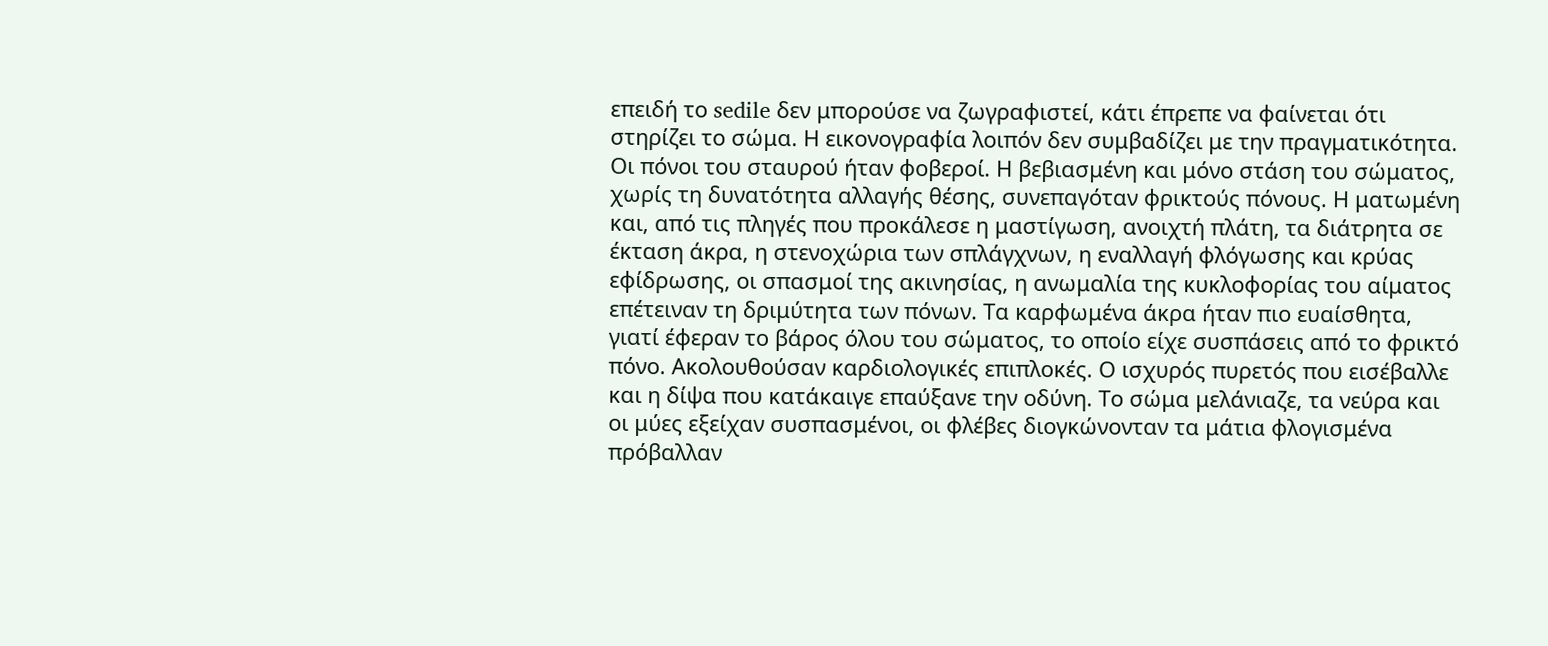επειδή το sedile δεν μπορούσε να ζωγραφιστεί, κάτι έπρεπε να φαίνεται ότι στηρίζει το σώμα. Η εικονογραφία λοιπόν δεν συμβαδίζει με την πραγματικότητα.
Οι πόνοι του σταυρού ήταν φοβεροί. Η βεβιασμένη και μόνο στάση του σώματος, χωρίς τη δυνατότητα αλλαγής θέσης, συνεπαγόταν φρικτούς πόνους. Η ματωμένη και, από τις πληγές που προκάλεσε η μαστίγωση, ανοιχτή πλάτη, τα διάτρητα σε έκταση άκρα, η στενοχώρια των σπλάγχνων, η εναλλαγή φλόγωσης και κρύας εφίδρωσης, οι σπασμοί της ακινησίας, η ανωμαλία της κυκλοφορίας του αίματος επέτειναν τη δριμύτητα των πόνων. Τα καρφωμένα άκρα ήταν πιο ευαίσθητα, γιατί έφεραν το βάρος όλου του σώματος, το οποίο είχε συσπάσεις από το φρικτό πόνο. Ακολουθούσαν καρδιολογικές επιπλοκές. Ο ισχυρός πυρετός που εισέβαλλε και η δίψα που κατάκαιγε επαύξανε την οδύνη. Το σώμα μελάνιαζε, τα νεύρα και οι μύες εξείχαν συσπασμένοι, οι φλέβες διογκώνονταν τα μάτια φλογισμένα πρόβαλλαν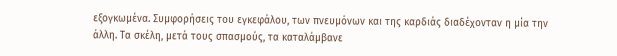εξογκωμένα. Συμφορήσεις του εγκεφάλου, των πνευμόνων και της καρδιάς διαδέχονταν η μία την άλλη. Τα σκέλη, μετά τους σπασμούς, τα καταλάμβανε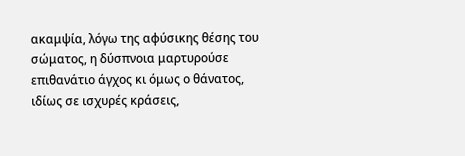ακαμψία, λόγω της αφύσικης θέσης του σώματος, η δύσπνοια μαρτυρούσε επιθανάτιο άγχος κι όμως ο θάνατος, ιδίως σε ισχυρές κράσεις,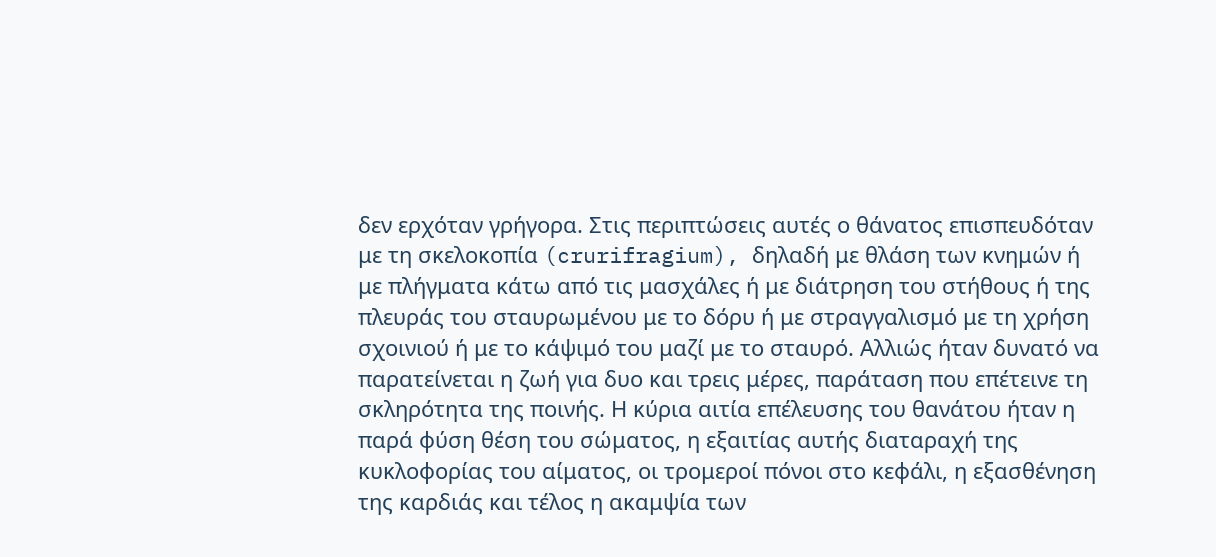δεν ερχόταν γρήγορα. Στις περιπτώσεις αυτές ο θάνατος επισπευδόταν με τη σκελοκοπία (crurifragium), δηλαδή με θλάση των κνημών ή με πλήγματα κάτω από τις μασχάλες ή με διάτρηση του στήθους ή της πλευράς του σταυρωμένου με το δόρυ ή με στραγγαλισμό με τη χρήση σχοινιού ή με το κάψιμό του μαζί με το σταυρό. Αλλιώς ήταν δυνατό να παρατείνεται η ζωή για δυο και τρεις μέρες, παράταση που επέτεινε τη σκληρότητα της ποινής. Η κύρια αιτία επέλευσης του θανάτου ήταν η παρά φύση θέση του σώματος, η εξαιτίας αυτής διαταραχή της κυκλοφορίας του αίματος, οι τρομεροί πόνοι στο κεφάλι, η εξασθένηση της καρδιάς και τέλος η ακαμψία των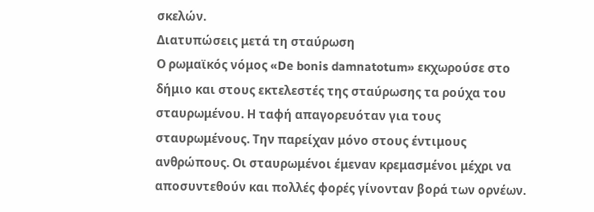σκελών.
Διατυπώσεις μετά τη σταύρωση
Ο ρωμαϊκός νόμος «De bonis damnatotum» εκχωρούσε στο δήμιο και στους εκτελεστές της σταύρωσης τα ρούχα του σταυρωμένου. Η ταφή απαγορευόταν για τους σταυρωμένους. Την παρείχαν μόνο στους έντιμους ανθρώπους. Οι σταυρωμένοι έμεναν κρεμασμένοι μέχρι να αποσυντεθούν και πολλές φορές γίνονταν βορά των ορνέων.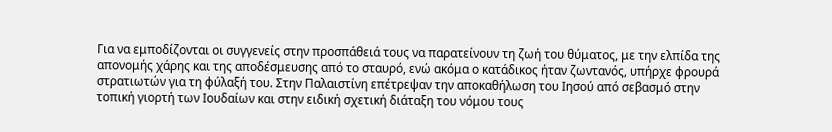Για να εμποδίζονται οι συγγενείς στην προσπάθειά τους να παρατείνουν τη ζωή του θύματος, με την ελπίδα της απονομής χάρης και της αποδέσμευσης από το σταυρό, ενώ ακόμα ο κατάδικος ήταν ζωντανός, υπήρχε φρουρά στρατιωτών για τη φύλαξή του. Στην Παλαιστίνη επέτρεψαν την αποκαθήλωση του Ιησού από σεβασμό στην τοπική γιορτή των Ιουδαίων και στην ειδική σχετική διάταξη του νόμου τους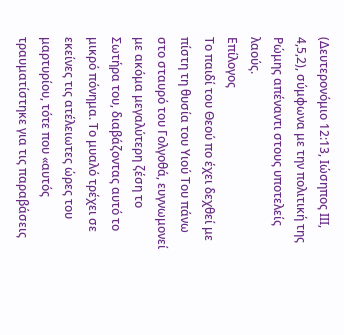(Δευτερονόμιο 12:13, Ιώσηπος ΙΙΙ, 4,5,2), σύμφωνα με την πολιτική της Ρώμης απέναντι στους υποτελείς λαούς.
Επίλογος
Το παιδί του Θεού πο έχει δεχθεί με πίστη τη θυσία του Υιού Του πάνω στο σταυρό του Γολγοθά, ευγνωμονεί με ακόμα μεγαλύτερη ζέση το Σωτήρα του, διαβάζοντας αυτό το μικρό πόνημα. Το μυαλό τρέχει σε εκείνες τις ατέλειωτες ώρες του μαρτυρίου, τότε που «αυτός τραυματίστηκε για τις παραβάσεις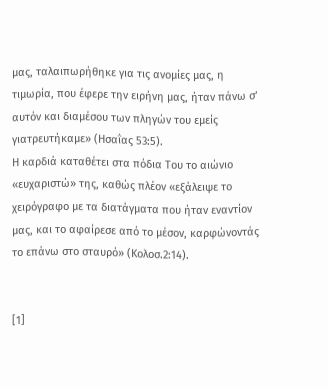μας, ταλαιπωρήθηκε για τις ανομίες μας, η τιμωρία, που έφερε την ειρήνη μας, ήταν πάνω σ’ αυτόν και διαμέσου των πληγών του εμείς γιατρευτήκαμε» (Ησαΐας 53:5).
Η καρδιά καταθέτει στα πόδια Του το αιώνιο «ευχαριστώ» της, καθώς πλέον «εξάλειψε το χειρόγραφο με τα διατάγματα που ήταν εναντίον μας, και το αφαίρεσε από το μέσον, καρφώνοντάς το επάνω στο σταυρό» (Κολοσ.2:14).


[1]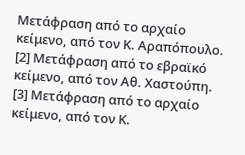Μετάφραση από το αρχαίο κείμενο, από τον Κ. Αραπόπουλο.
[2] Μετάφραση από το εβραϊκό κείμενο, από τον Αθ. Χαστούπη.
[3] Μετάφραση από το αρχαίο κείμενο, από τον Κ.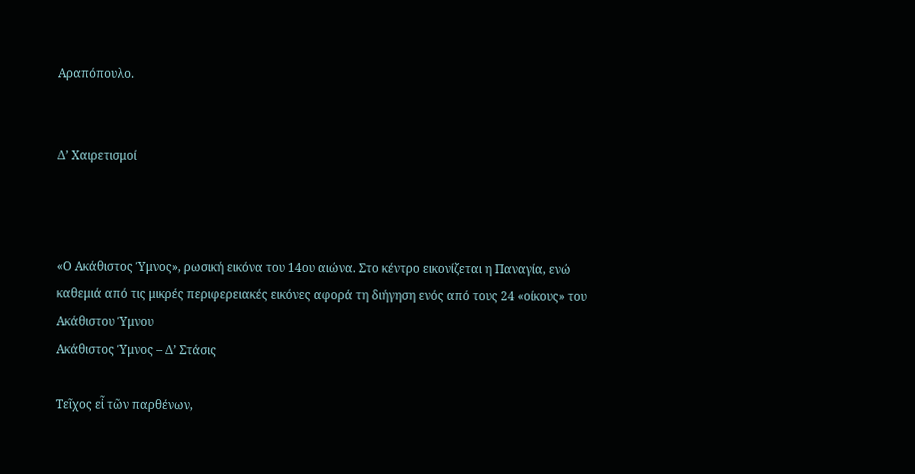Αραπόπουλο.


Δ’ Χαιρετισμοί



«Ο Ακάθιστος Ύμνος», ρωσική εικόνα του 14ου αιώνα. Στο κέντρο εικονίζεται η Παναγία, ενώ καθεμιά από τις μικρές περιφερειακές εικόνες αφορά τη διήγηση ενός από τους 24 «οίκους» του Ακάθιστου Ύμνου
Ακάθιστος Ύμνος – Δ’ Στάσις

Τεῖχος εἶ τῶν παρθένων,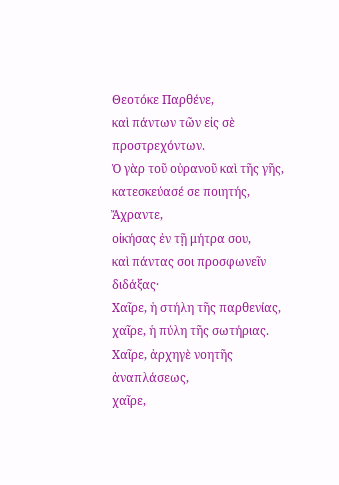Θεοτόκε Παρθένε,
καὶ πάντων τῶν εἰς σὲ προστρεχόντων.
Ὁ γὰρ τοῦ οὐρανοῦ καὶ τῆς γῆς,
κατεσκεύασέ σε ποιητής, Ἄχραντε,
οἰκήσας ἐν τῇ μήτρα σου,
καὶ πάντας σοι προσφωνεῖν διδάξας·
Χαῖρε, ἡ στήλη τῆς παρθενίας,
χαῖρε, ἡ πύλη τῆς σωτήριας.
Χαῖρε, ἀρχηγὲ νοητῆς ἀναπλάσεως,
χαῖρε,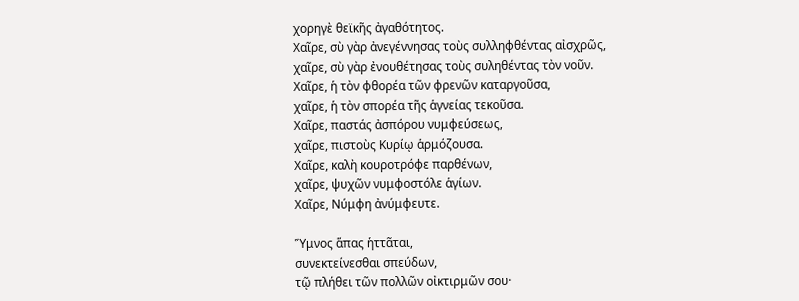χορηγὲ θεϊκῆς ἀγαθότητος.
Χαῖρε, σὺ γὰρ ἀνεγέννησας τοὺς συλληφθέντας αἰσχρῶς,
χαῖρε, σὺ γὰρ ἐνουθέτησας τοὺς συληθέντας τὸν νοῦν.
Χαῖρε, ἡ τὸν φθορέα τῶν φρενῶν καταργοῦσα,
χαῖρε, ἡ τὸν σπορέα τῆς ἁγνείας τεκοῦσα.
Χαῖρε, παστάς ἀσπόρου νυμφεύσεως,
χαῖρε, πιστοὺς Κυρίῳ ἁρμόζουσα.
Χαῖρε, καλὴ κουροτρόφε παρθένων,
χαῖρε, ψυχῶν νυμφοστόλε ἁγίων.
Χαῖρε, Νύμφη ἀνύμφευτε.

Ὕμνος ἅπας ἡττᾶται,
συνεκτείνεσθαι σπεύδων,
τῷ πλήθει τῶν πολλῶν οἰκτιρμῶν σου·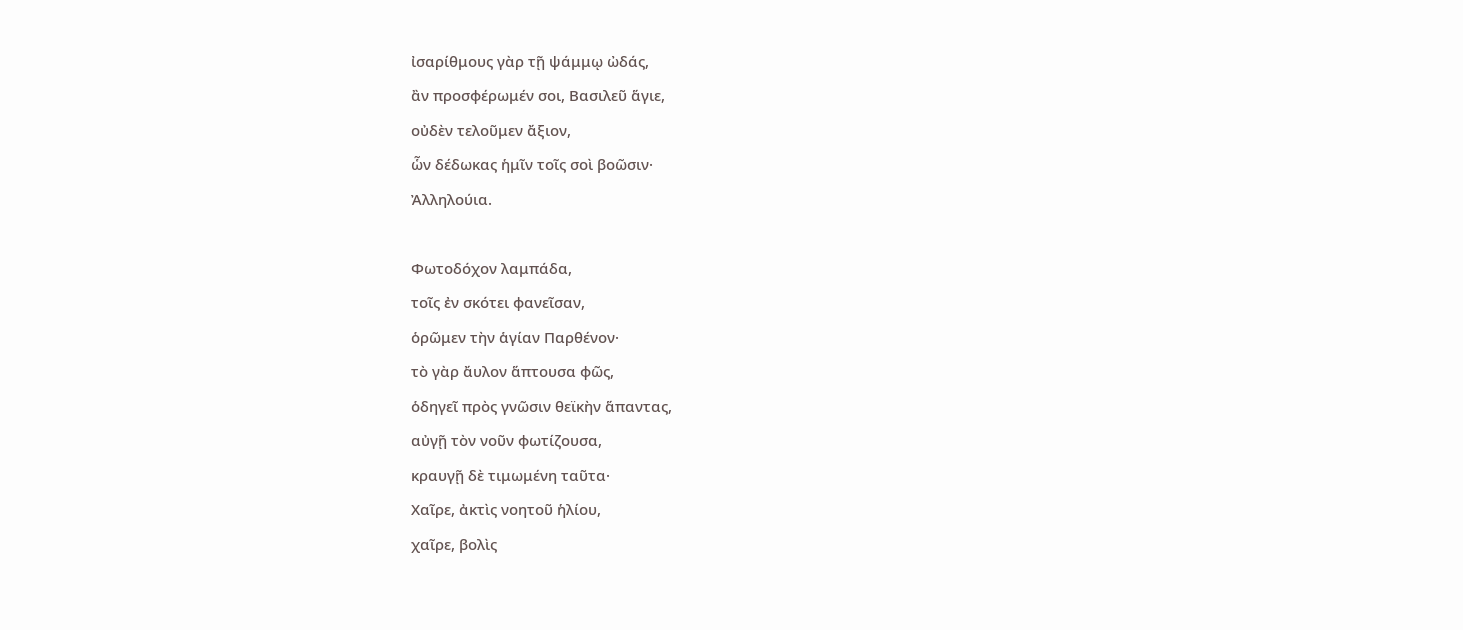ἰσαρίθμους γὰρ τῇ ψάμμῳ ὠδάς,
ἂν προσφέρωμέν σοι, Βασιλεῦ ἅγιε,
οὐδὲν τελοῦμεν ἄξιον,
ὧν δέδωκας ἡμῖν τοῖς σοὶ βοῶσιν·
Ἀλληλούια.

Φωτοδόχον λαμπάδα,
τοῖς ἐν σκότει φανεῖσαν,
ὁρῶμεν τὴν ἁγίαν Παρθένον·
τὸ γὰρ ἄυλον ἅπτουσα φῶς,
ὁδηγεῖ πρὸς γνῶσιν θεϊκὴν ἅπαντας,
αὐγῇ τὸν νοῦν φωτίζουσα,
κραυγῇ δὲ τιμωμένη ταῦτα·
Χαῖρε, ἀκτὶς νοητοῦ ἡλίου,
χαῖρε, βολὶς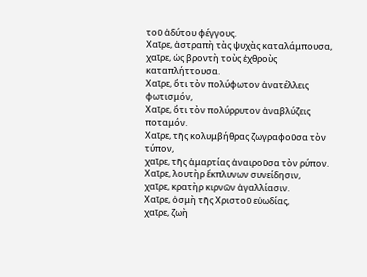τοῦ ἀδύτου φέγγους.
Χαῖρε, ἀστραπὴ τὰς ψυχὰς καταλάμπουσα,
χαῖρε, ὡς βροντὴ τοὺς ἐχθροὺς καταπλήττουσα.
Χαῖρε, ὅτι τὸν πολύφωτον ἀνατέλλεις φωτισμόν,
Χαῖρε, ὅτι τὸν πολύρρυτον ἀναβλύζεις ποταμόν.
Χαῖρε, τῆς κολυμβήθρας ζωγραφοῦσα τὸν τύπον,
χαῖρε, τῆς ἁμαρτίας ἀναιροῦσα τὸν ρύπον.
Χαῖρε, λουτὴρ ἔκπλυνων συνείδησιν,
χαῖρε, κρατὴρ κιρνῶν ἀγαλλίασιν.
Χαῖρε, ὀσμὴ τῆς Χριστοῦ εὐωδίας,
χαῖρε, ζωὴ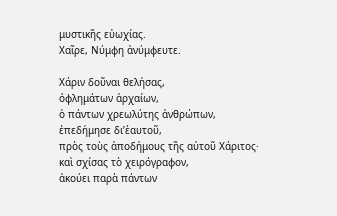μυστικῆς εὐωχίας.
Χαῖρε, Νύμφη ἀνύμφευτε.

Χάριν δοῦναι θελήσας,
ὀφλημάτων ἀρχαίων,
ὁ πάντων χρεωλύτης ἀνθρώπων,
ἐπεδήμησε δι’ἑαυτοῦ,
πρὸς τοὺς ἀποδήμους τῆς αὐτοῦ Χάριτος·
καὶ σχίσας τὸ χειρόγραφον,
ἀκούει παρὰ πάντων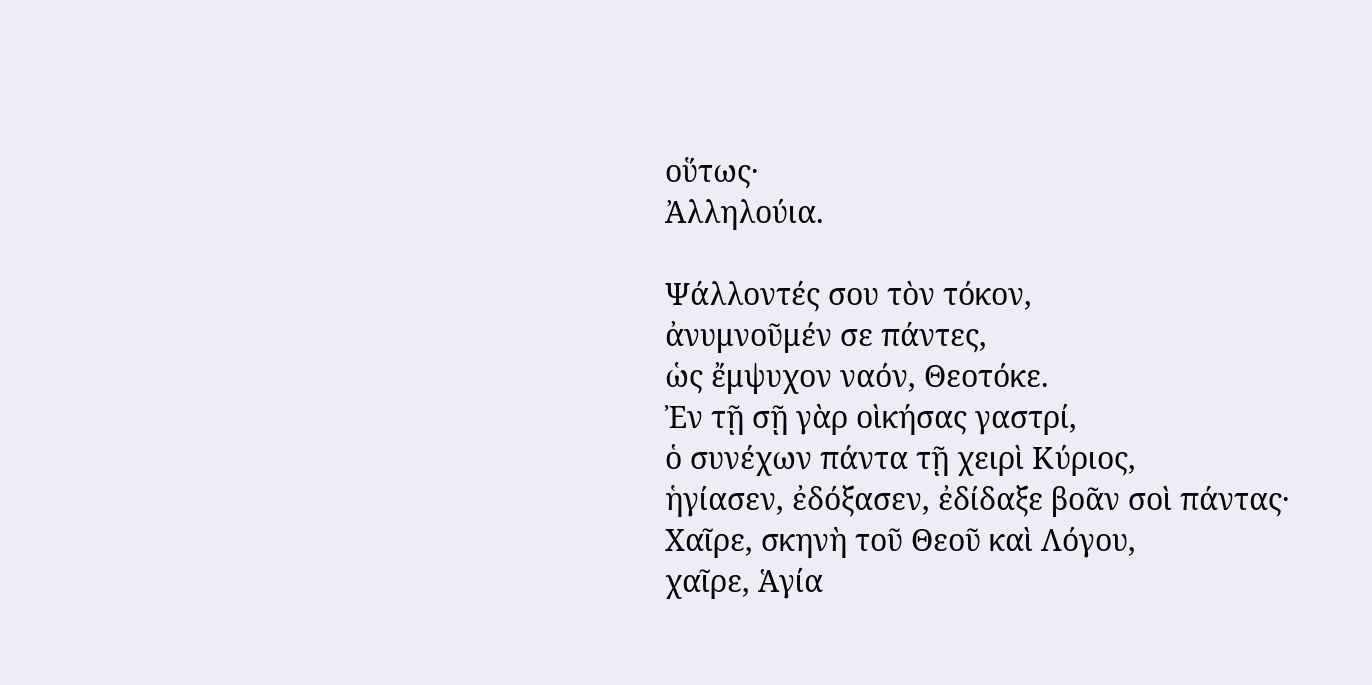οὕτως·
Ἀλληλούια.

Ψάλλοντές σου τὸν τόκον,
ἀνυμνοῦμέν σε πάντες,
ὡς ἔμψυχον ναόν, Θεοτόκε.
Ἐν τῇ σῇ γὰρ οὶκήσας γαστρί,
ὁ συνέχων πάντα τῇ χειρὶ Κύριος,
ἡγίασεν, ἐδόξασεν, ἐδίδαξε βοᾶν σοὶ πάντας·
Χαῖρε, σκηνὴ τοῦ Θεοῦ καὶ Λόγου,
χαῖρε, Ἁγία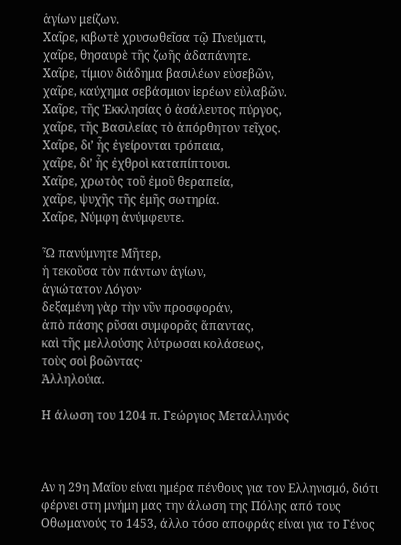ἁγίων μείζων.
Χαῖρε, κιβωτὲ χρυσωθεῖσα τῷ Πνεύματι,
χαῖρε, θησαυρὲ τῆς ζωῆς ἀδαπάνητε.
Χαῖρε, τίμιον διάδημα βασιλέων εὐσεβῶν,
χαῖρε, καύχημα σεβάσμιον ἱερέων εὐλαβῶν.
Χαῖρε, τῆς Ἐκκλησίας ὁ ἀσάλευτος πύργος,
χαῖρε, τῆς Βασιλείας τὸ ἀπόρθητον τεῖχος.
Χαῖρε, δι’ ἧς ἐγείρονται τρόπαια,
χαῖρε, δι’ ἧς ἐχθροὶ καταπίπτουσι.
Χαῖρε, χρωτὸς τοῦ ἐμοῦ θεραπεία,
χαῖρε, ψυχῆς τῆς ἐμῆς σωτηρία.
Χαῖρε, Νύμφη ἀνύμφευτε.

Ὦ πανύμνητε Μῆτερ,
ἡ τεκοῦσα τὸν πάντων ἁγίων,
ἁγιώτατον Λόγον·
δεξαμένη γὰρ τὴν νῦν προσφοράν,
ἀπὸ πάσης ρῦσαι συμφορᾶς ἅπαντας,
καὶ τῆς μελλούσης λύτρωσαι κολάσεως,
τοὺς σοὶ βοῶντας·
Ἀλληλούια.

Η άλωση του 1204 π. Γεώργιος Μεταλληνός



Αν η 29η Μαΐου είναι ημέρα πένθους για τον Ελληνισμό, διότι φέρνει στη μνήμη μας την άλωση της Πόλης από τους Οθωμανούς το 1453, άλλο τόσο αποφράς είναι για το Γένος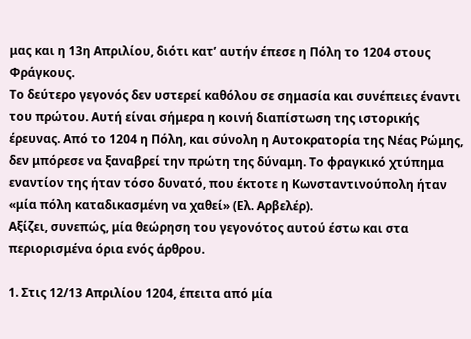μας και η 13η Απριλίου, διότι κατ’ αυτήν έπεσε η Πόλη το 1204 στους Φράγκους.
Το δεύτερο γεγονός δεν υστερεί καθόλου σε σημασία και συνέπειες έναντι του πρώτου. Αυτή είναι σήμερα η κοινή διαπίστωση της ιστορικής έρευνας. Από το 1204 η Πόλη, και σύνολη η Αυτοκρατορία της Νέας Ρώμης, δεν μπόρεσε να ξαναβρεί την πρώτη της δύναμη. Το φραγκικό χτύπημα εναντίον της ήταν τόσο δυνατό, που έκτοτε η Κωνσταντινούπολη ήταν «μία πόλη καταδικασμένη να χαθεί» (Ελ. Αρβελέρ).
Αξίζει, συνεπώς, μία θεώρηση του γεγονότος αυτού έστω και στα περιορισμένα όρια ενός άρθρου.

1. Στις 12/13 Απριλίου 1204, έπειτα από μία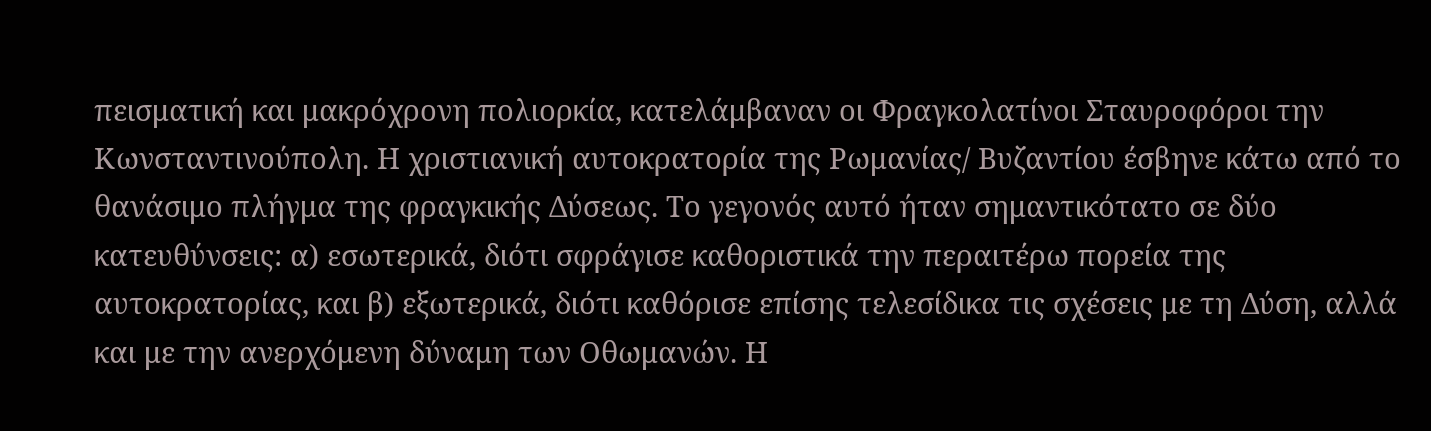πεισματική και μακρόχρονη πολιορκία, κατελάμβαναν οι Φραγκολατίνοι Σταυροφόροι την Κωνσταντινούπολη. Η χριστιανική αυτοκρατορία της Ρωμανίας/ Βυζαντίου έσβηνε κάτω από το θανάσιμο πλήγμα της φραγκικής Δύσεως. Το γεγονός αυτό ήταν σημαντικότατο σε δύο κατευθύνσεις: α) εσωτερικά, διότι σφράγισε καθοριστικά την περαιτέρω πορεία της αυτοκρατορίας, και β) εξωτερικά, διότι καθόρισε επίσης τελεσίδικα τις σχέσεις με τη Δύση, αλλά και με την ανερχόμενη δύναμη των Οθωμανών. Η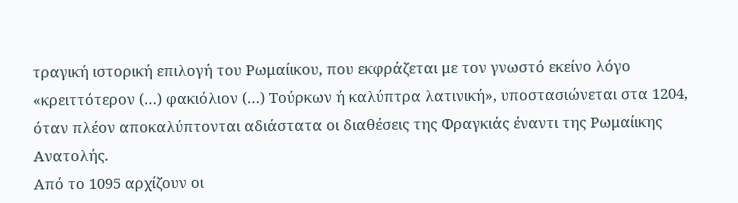τραγική ιστορική επιλογή του Ρωμαίικου, που εκφράζεται με τον γνωστό εκείνο λόγο «κρειττότερον (…) φακιόλιον (…) Τούρκων ή καλύπτρα λατινική», υποστασιώνεται στα 1204, όταν πλέον αποκαλύπτονται αδιάστατα οι διαθέσεις της Φραγκιάς έναντι της Ρωμαίικης Ανατολής.
Από το 1095 αρχίζουν οι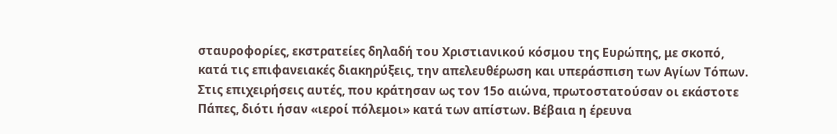σταυροφορίες, εκστρατείες δηλαδή του Χριστιανικού κόσμου της Ευρώπης, με σκοπό, κατά τις επιφανειακές διακηρύξεις, την απελευθέρωση και υπεράσπιση των Αγίων Τόπων. Στις επιχειρήσεις αυτές, που κράτησαν ως τον 15ο αιώνα, πρωτοστατούσαν οι εκάστοτε Πάπες, διότι ήσαν «ιεροί πόλεμοι» κατά των απίστων. Βέβαια η έρευνα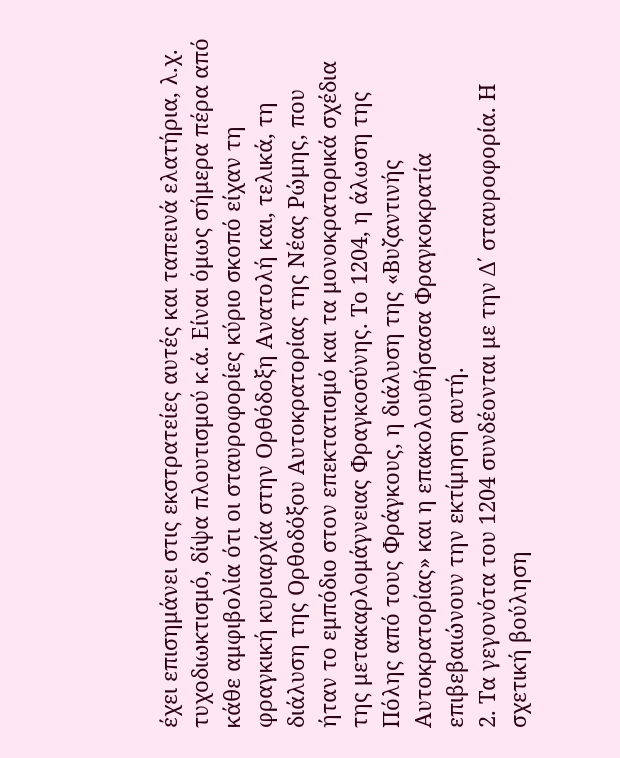έχει επισημάνει στις εκστρατείες αυτές και ταπεινά ελατήρια, λ.χ. τυχοδιωκτισμό, δίψα πλουτισμού κ.ά. Είναι όμως σήμερα πέρα από κάθε αμφιβολία ότι οι σταυροφορίες κύριο σκοπό είχαν τη φραγκική κυριαρχία στην Ορθόδοξη Ανατολή και, τελικά, τη διάλυση της Ορθοδόξου Αυτοκρατορίας της Νέας Ρώμης, που ήταν το εμπόδιο στον επεκτατισμό και τα μονοκρατορικά σχέδια της μετακαρλομάγνειας Φραγκοσύνης. Το 1204, η άλωση της Πόλης από τους Φράγκους, η διάλυση της «Βυζαντινής Αυτοκρατορίας» και η επακολουθήσασα Φραγκοκρατία επιβεβαιώνουν την εκτίμηση αυτή.
2. Τα γεγονότα του 1204 συνδέονται με την Δ΄ σταυροφορία. Η σχετική βούληση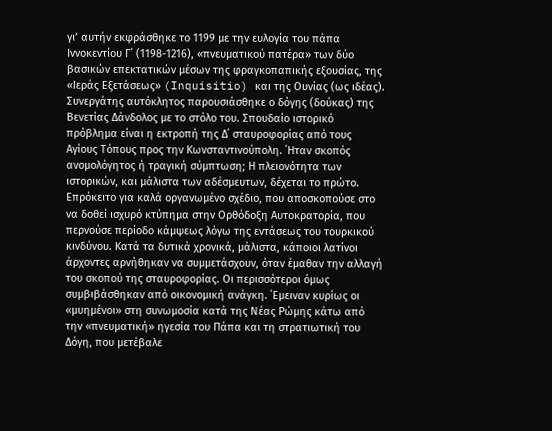γι’ αυτήν εκφράσθηκε το 1199 με την ευλογία του πάπα Ιννοκεντίου Γ΄ (1198-1216), «πνευματικού πατέρα» των δύο βασικών επεκτατικών μέσων της φραγκοπαπικής εξουσίας, της «Ιεράς Εξετάσεως» (Inquisitio) και της Ουνίας (ως ιδέας). Συνεργάτης αυτόκλητος παρουσιάσθηκε ο δόγης (δούκας) της Βενετίας Δάνδολος με το στόλο του. Σπουδαίο ιστορικό πρόβλημα είναι η εκτροπή της Δ΄ σταυροφορίας από τους Αγίους Τόπους προς την Κωνσταντινούπολη. ΄Ηταν σκοπός ανομολόγητος ή τραγική σύμπτωση; Η πλειονότητα των ιστορικών, και μάλιστα των αδέσμευτων, δέχεται το πρώτο. Επρόκειτο για καλά οργανωμένο σχέδιο, που αποσκοπούσε στο να δοθεί ισχυρό κτύπημα στην Ορθόδοξη Αυτοκρατορία, που περνούσε περίοδο κάμψεως λόγω της εντάσεως του τουρκικού κινδύνου. Κατά τα δυτικά χρονικά, μάλιστα, κάποιοι λατίνοι άρχοντες αρνήθηκαν να συμμετάσχουν, όταν έμαθαν την αλλαγή του σκοπού της σταυροφορίας. Οι περισσότεροι όμως συμβιβάσθηκαν από οικονομική ανάγκη. ΄Εμειναν κυρίως οι «μυημένοι» στη συνωμοσία κατά της Νέας Ρώμης κάτω από την «πνευματική» ηγεσία του Πάπα και τη στρατιωτική του Δόγη, που μετέβαλε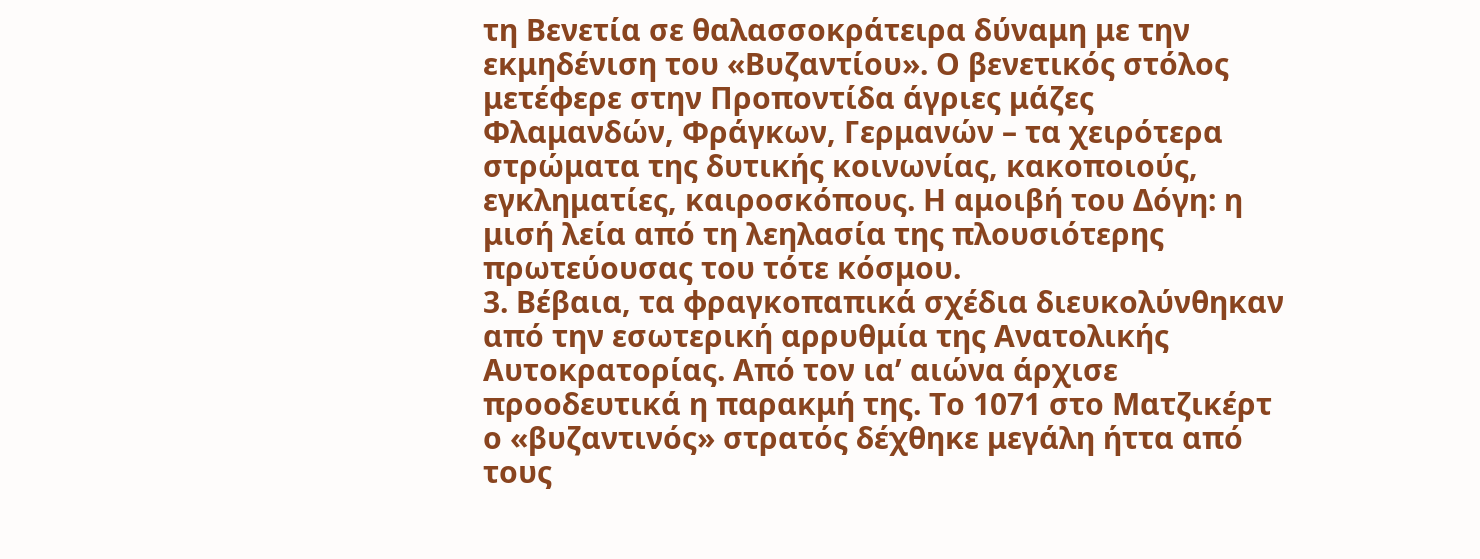τη Βενετία σε θαλασσοκράτειρα δύναμη με την εκμηδένιση του «Βυζαντίου». Ο βενετικός στόλος μετέφερε στην Προποντίδα άγριες μάζες Φλαμανδών, Φράγκων, Γερμανών – τα χειρότερα στρώματα της δυτικής κοινωνίας, κακοποιούς, εγκληματίες, καιροσκόπους. Η αμοιβή του Δόγη: η μισή λεία από τη λεηλασία της πλουσιότερης πρωτεύουσας του τότε κόσμου.
3. Βέβαια, τα φραγκοπαπικά σχέδια διευκολύνθηκαν από την εσωτερική αρρυθμία της Ανατολικής Αυτοκρατορίας. Από τον ια’ αιώνα άρχισε προοδευτικά η παρακμή της. Το 1071 στο Ματζικέρτ ο «βυζαντινός» στρατός δέχθηκε μεγάλη ήττα από τους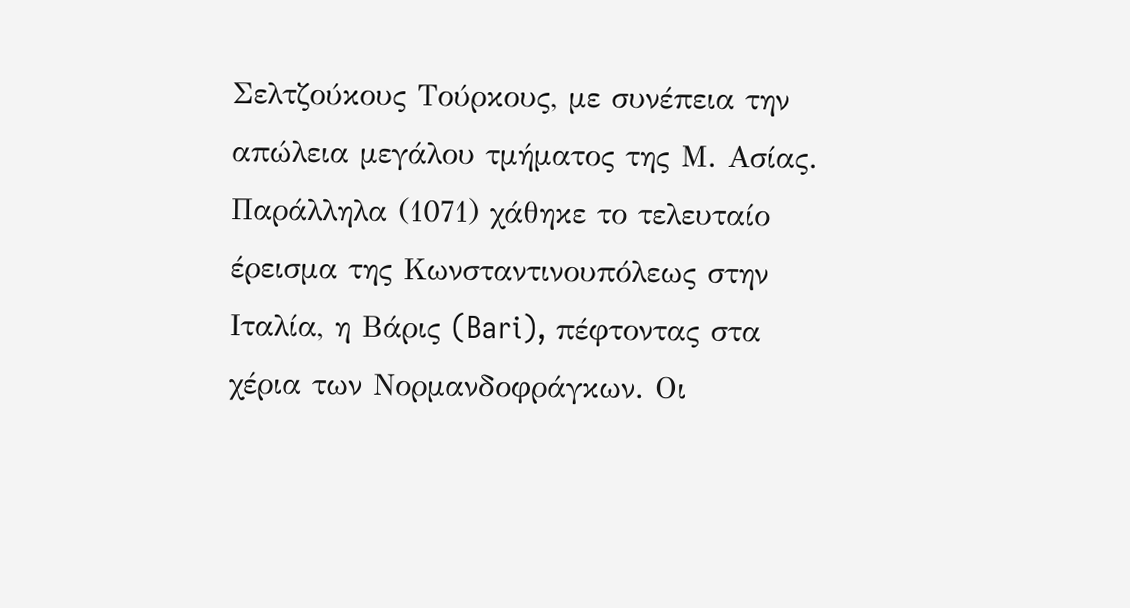Σελτζούκους Τούρκους, με συνέπεια την απώλεια μεγάλου τμήματος της Μ. Ασίας. Παράλληλα (1071) χάθηκε το τελευταίο έρεισμα της Κωνσταντινουπόλεως στην Ιταλία, η Βάρις (Bari), πέφτοντας στα χέρια των Νορμανδοφράγκων. Οι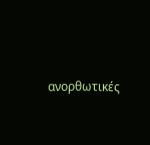ανορθωτικές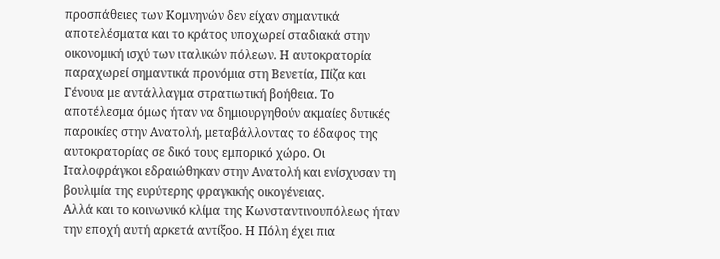προσπάθειες των Κομνηνών δεν είχαν σημαντικά αποτελέσματα και το κράτος υποχωρεί σταδιακά στην οικονομική ισχύ των ιταλικών πόλεων. Η αυτοκρατορία παραχωρεί σημαντικά προνόμια στη Βενετία, Πίζα και Γένουα με αντάλλαγμα στρατιωτική βοήθεια. Το αποτέλεσμα όμως ήταν να δημιουργηθούν ακμαίες δυτικές παροικίες στην Ανατολή, μεταβάλλοντας το έδαφος της αυτοκρατορίας σε δικό τους εμπορικό χώρο. Οι Ιταλοφράγκοι εδραιώθηκαν στην Ανατολή και ενίσχυσαν τη βουλιμία της ευρύτερης φραγκικής οικογένειας.
Αλλά και το κοινωνικό κλίμα της Κωνσταντινουπόλεως ήταν την εποχή αυτή αρκετά αντίξοο. Η Πόλη έχει πια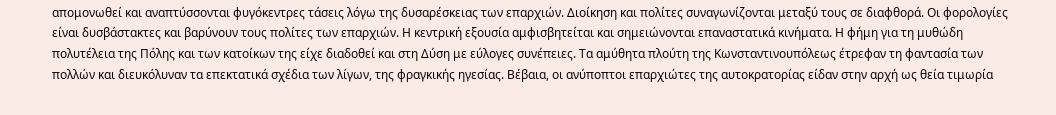απομονωθεί και αναπτύσσονται φυγόκεντρες τάσεις λόγω της δυσαρέσκειας των επαρχιών. Διοίκηση και πολίτες συναγωνίζονται μεταξύ τους σε διαφθορά. Οι φορολογίες είναι δυσβάστακτες και βαρύνουν τους πολίτες των επαρχιών. Η κεντρική εξουσία αμφισβητείται και σημειώνονται επαναστατικά κινήματα. Η φήμη για τη μυθώδη πολυτέλεια της Πόλης και των κατοίκων της είχε διαδοθεί και στη Δύση με εύλογες συνέπειες. Τα αμύθητα πλούτη της Κωνσταντινουπόλεως έτρεφαν τη φαντασία των πολλών και διευκόλυναν τα επεκτατικά σχέδια των λίγων, της φραγκικής ηγεσίας. Βέβαια, οι ανύποπτοι επαρχιώτες της αυτοκρατορίας είδαν στην αρχή ως θεία τιμωρία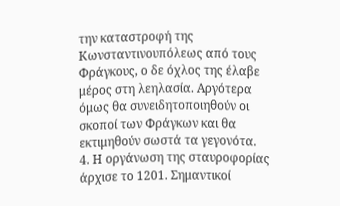την καταστροφή της Κωνσταντινουπόλεως από τους Φράγκους, ο δε όχλος της έλαβε μέρος στη λεηλασία. Αργότερα όμως θα συνειδητοποιηθούν οι σκοποί των Φράγκων και θα εκτιμηθούν σωστά τα γεγονότα.
4. Η οργάνωση της σταυροφορίας άρχισε το 1201. Σημαντικοί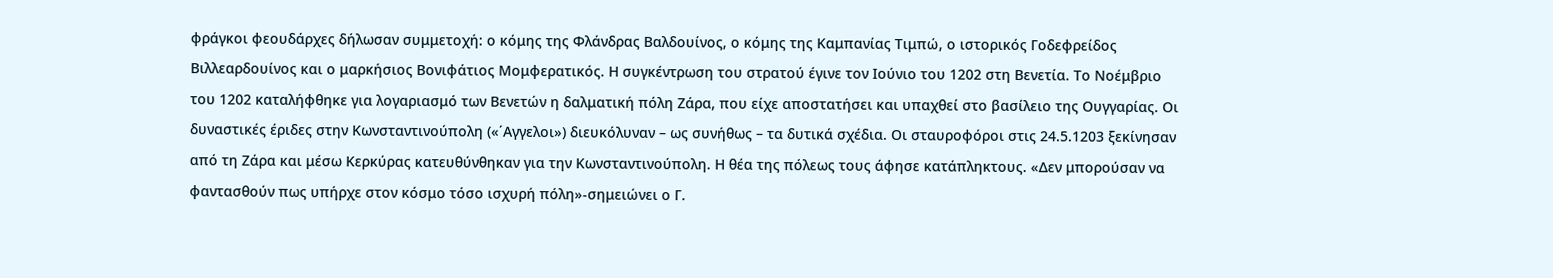φράγκοι φεουδάρχες δήλωσαν συμμετοχή: ο κόμης της Φλάνδρας Βαλδουίνος, ο κόμης της Καμπανίας Τιμπώ, ο ιστορικός Γοδεφρείδος Βιλλεαρδουίνος και ο μαρκήσιος Βονιφάτιος Μομφερατικός. Η συγκέντρωση του στρατού έγινε τον Ιούνιο του 1202 στη Βενετία. Το Νοέμβριο του 1202 καταλήφθηκε για λογαριασμό των Βενετών η δαλματική πόλη Ζάρα, που είχε αποστατήσει και υπαχθεί στο βασίλειο της Ουγγαρίας. Οι δυναστικές έριδες στην Κωνσταντινούπολη («΄Αγγελοι») διευκόλυναν – ως συνήθως – τα δυτικά σχέδια. Οι σταυροφόροι στις 24.5.1203 ξεκίνησαν από τη Ζάρα και μέσω Κερκύρας κατευθύνθηκαν για την Κωνσταντινούπολη. Η θέα της πόλεως τους άφησε κατάπληκτους. «Δεν μπορούσαν να φαντασθούν πως υπήρχε στον κόσμο τόσο ισχυρή πόλη»-σημειώνει ο Γ.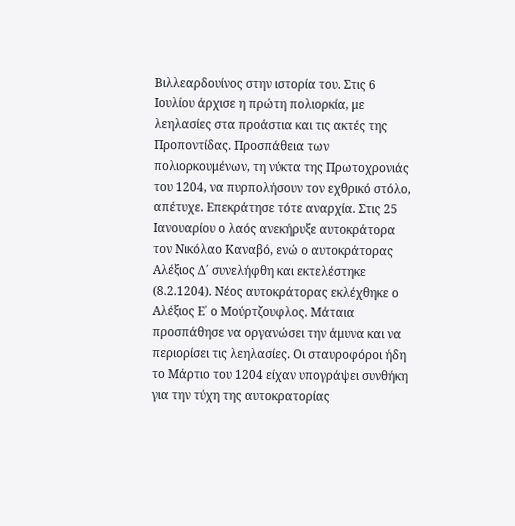Βιλλεαρδουίνος στην ιστορία του. Στις 6 Ιουλίου άρχισε η πρώτη πολιορκία, με λεηλασίες στα προάστια και τις ακτές της Προποντίδας. Προσπάθεια των πολιορκουμένων, τη νύκτα της Πρωτοχρονιάς του 1204, να πυρπολήσουν τον εχθρικό στόλο, απέτυχε. Επεκράτησε τότε αναρχία. Στις 25 Ιανουαρίου ο λαός ανεκήρυξε αυτοκράτορα τον Νικόλαο Καναβό, ενώ ο αυτοκράτορας Αλέξιος Δ΄ συνελήφθη και εκτελέστηκε (8.2.1204). Νέος αυτοκράτορας εκλέχθηκε ο Αλέξιος Ε΄ ο Μούρτζουφλος. Μάταια προσπάθησε να οργανώσει την άμυνα και να περιορίσει τις λεηλασίες. Οι σταυροφόροι ήδη το Μάρτιο του 1204 είχαν υπογράψει συνθήκη για την τύχη της αυτοκρατορίας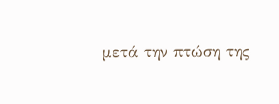μετά την πτώση της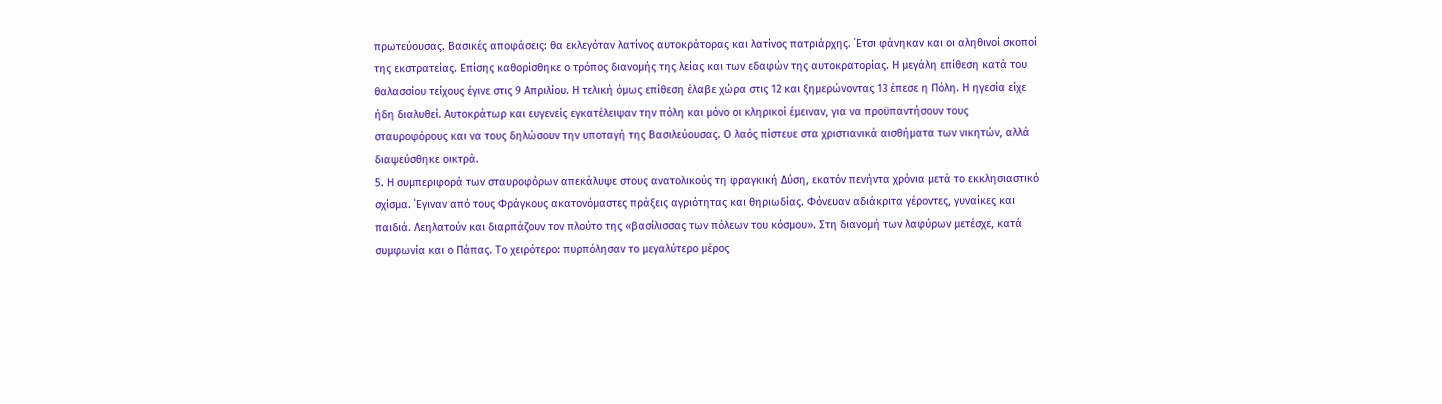πρωτεύουσας. Βασικές αποφάσεις: θα εκλεγόταν λατίνος αυτοκράτορας και λατίνος πατριάρχης. ΄Ετσι φάνηκαν και οι αληθινοί σκοποί της εκστρατείας. Επίσης καθορίσθηκε ο τρόπος διανομής της λείας και των εδαφών της αυτοκρατορίας. Η μεγάλη επίθεση κατά του θαλασσίου τείχους έγινε στις 9 Απριλίου. Η τελική όμως επίθεση έλαβε χώρα στις 12 και ξημερώνοντας 13 έπεσε η Πόλη. Η ηγεσία είχε ήδη διαλυθεί. Αυτοκράτωρ και ευγενείς εγκατέλειψαν την πόλη και μόνο οι κληρικοί έμειναν, για να προϋπαντήσουν τους σταυροφόρους και να τους δηλώσουν την υποταγή της Βασιλεύουσας. Ο λαός πίστευε στα χριστιανικά αισθήματα των νικητών, αλλά διαψεύσθηκε οικτρά.
5. Η συμπεριφορά των σταυροφόρων απεκάλυψε στους ανατολικούς τη φραγκική Δύση, εκατόν πενήντα χρόνια μετά το εκκλησιαστικό σχίσμα. ΄Εγιναν από τους Φράγκους ακατονόμαστες πράξεις αγριότητας και θηριωδίας. Φόνευαν αδιάκριτα γέροντες, γυναίκες και παιδιά. Λεηλατούν και διαρπάζουν τον πλούτο της «βασίλισσας των πόλεων του κόσμου». Στη διανομή των λαφύρων μετέσχε, κατά συμφωνία και ο Πάπας. Το χειρότερο: πυρπόλησαν το μεγαλύτερο μέρος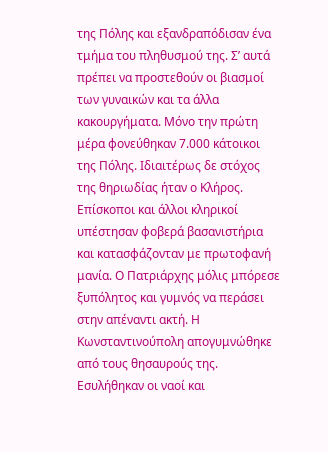της Πόλης και εξανδραπόδισαν ένα τμήμα του πληθυσμού της. Σ’ αυτά πρέπει να προστεθούν οι βιασμοί των γυναικών και τα άλλα κακουργήματα. Μόνο την πρώτη μέρα φονεύθηκαν 7.000 κάτοικοι της Πόλης. Ιδιαιτέρως δε στόχος της θηριωδίας ήταν ο Κλήρος. Επίσκοποι και άλλοι κληρικοί υπέστησαν φοβερά βασανιστήρια και κατασφάζονταν με πρωτοφανή μανία. Ο Πατριάρχης μόλις μπόρεσε ξυπόλητος και γυμνός να περάσει στην απέναντι ακτή. Η Κωνσταντινούπολη απογυμνώθηκε από τους θησαυρούς της. Εσυλήθηκαν οι ναοί και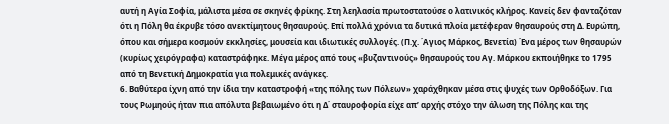αυτή η Αγία Σοφία, μάλιστα μέσα σε σκηνές φρίκης. Στη λεηλασία πρωτοστατούσε ο λατινικός κλήρος. Κανείς δεν φανταζόταν ότι η Πόλη θα έκρυβε τόσο ανεκτίμητους θησαυρούς. Επί πολλά χρόνια τα δυτικά πλοία μετέφεραν θησαυρούς στη Δ. Ευρώπη, όπου και σήμερα κοσμούν εκκλησίες, μουσεία και ιδιωτικές συλλογές. (Π.χ. ΄Αγιος Μάρκος, Βενετία) ΄Ενα μέρος των θησαυρών (κυρίως χειρόγραφα) καταστράφηκε. Μέγα μέρος από τους «βυζαντινούς» θησαυρούς του Αγ. Μάρκου εκποιήθηκε το 1795 από τη Βενετική Δημοκρατία για πολεμικές ανάγκες.
6. Βαθύτερα ίχνη από την ίδια την καταστροφή «της πόλης των Πόλεων» χαράχθηκαν μέσα στις ψυχές των Ορθοδόξων. Για τους Ρωμηούς ήταν πια απόλυτα βεβαιωμένο ότι η Δ΄ σταυροφορία είχε απ’ αρχής στόχο την άλωση της Πόλης και της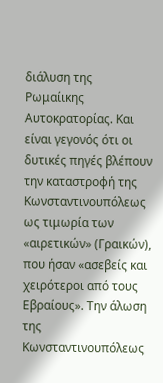διάλυση της Ρωμαίικης Αυτοκρατορίας. Και είναι γεγονός ότι οι δυτικές πηγές βλέπουν την καταστροφή της Κωνσταντινουπόλεως ως τιμωρία των «αιρετικών» (Γραικών), που ήσαν «ασεβείς και χειρότεροι από τους Εβραίους». Την άλωση της Κωνσταντινουπόλεως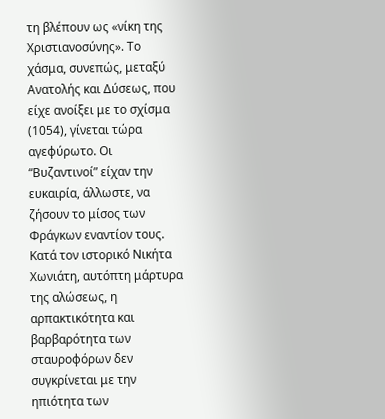τη βλέπουν ως «νίκη της Χριστιανοσύνης». Το χάσμα, συνεπώς, μεταξύ Ανατολής και Δύσεως, που είχε ανοίξει με το σχίσμα (1054), γίνεται τώρα αγεφύρωτο. Oι “Βυζαντινοί” είχαν την ευκαιρία, άλλωστε, να ζήσουν το μίσος των Φράγκων εναντίον τους. Κατά τον ιστορικό Νικήτα Χωνιάτη, αυτόπτη μάρτυρα της αλώσεως, η αρπακτικότητα και βαρβαρότητα των σταυροφόρων δεν συγκρίνεται με την ηπιότητα των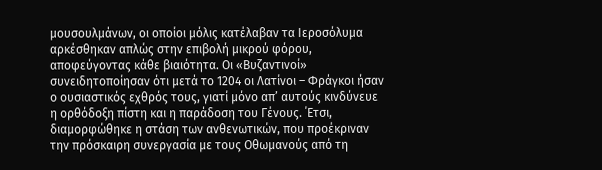μουσουλμάνων, οι οποίοι μόλις κατέλαβαν τα Ιεροσόλυμα αρκέσθηκαν απλώς στην επιβολή μικρού φόρου, αποφεύγοντας κάθε βιαιότητα. Οι «Βυζαντινοί» συνειδητοποίησαν ότι μετά το 1204 οι Λατίνοι – Φράγκοι ήσαν ο ουσιαστικός εχθρός τους, γιατί μόνο απ’ αυτούς κινδύνευε η ορθόδοξη πίστη και η παράδοση του Γένους. ΄Ετσι, διαμορφώθηκε η στάση των ανθενωτικών, που προέκριναν την πρόσκαιρη συνεργασία με τους Οθωμανούς από τη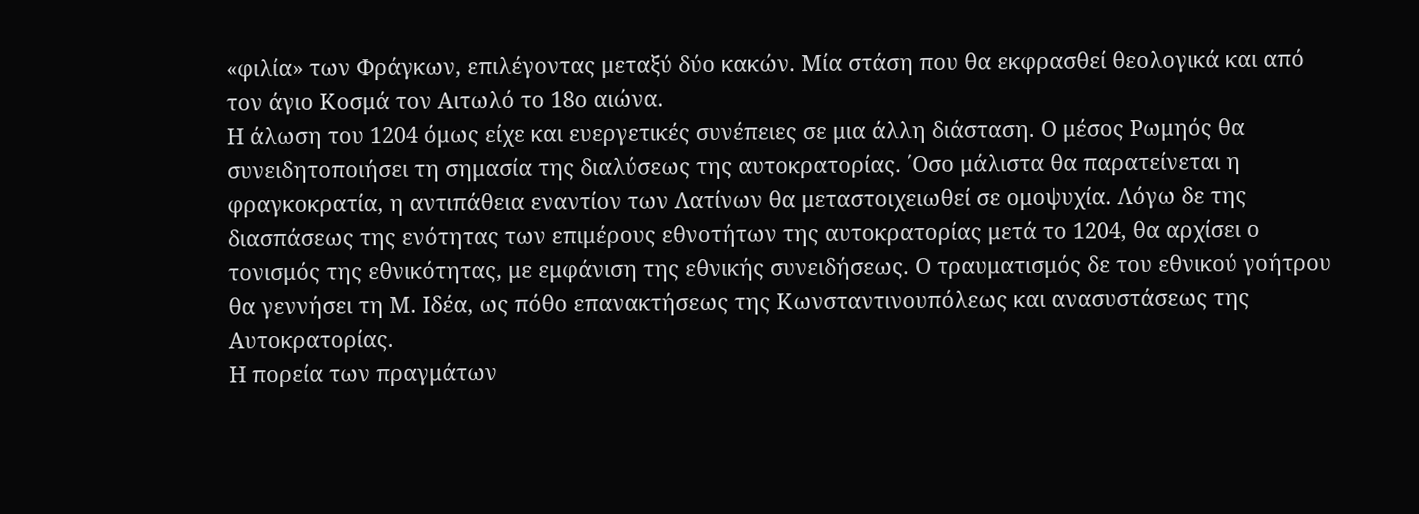«φιλία» των Φράγκων, επιλέγοντας μεταξύ δύο κακών. Μία στάση που θα εκφρασθεί θεολογικά και από τον άγιο Κοσμά τον Αιτωλό το 18ο αιώνα.
Η άλωση του 1204 όμως είχε και ευεργετικές συνέπειες σε μια άλλη διάσταση. Ο μέσος Ρωμηός θα συνειδητοποιήσει τη σημασία της διαλύσεως της αυτοκρατορίας. ΄Οσο μάλιστα θα παρατείνεται η φραγκοκρατία, η αντιπάθεια εναντίον των Λατίνων θα μεταστοιχειωθεί σε ομοψυχία. Λόγω δε της διασπάσεως της ενότητας των επιμέρους εθνοτήτων της αυτοκρατορίας μετά το 1204, θα αρχίσει ο τονισμός της εθνικότητας, με εμφάνιση της εθνικής συνειδήσεως. Ο τραυματισμός δε του εθνικού γοήτρου θα γεννήσει τη Μ. Ιδέα, ως πόθο επανακτήσεως της Κωνσταντινουπόλεως και ανασυστάσεως της Αυτοκρατορίας.
Η πορεία των πραγμάτων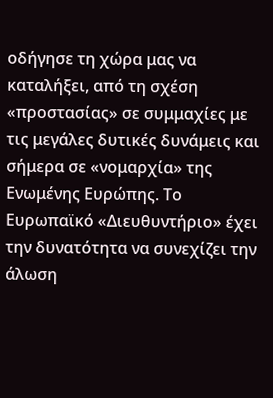οδήγησε τη χώρα μας να καταλήξει, από τη σχέση «προστασίας» σε συμμαχίες με τις μεγάλες δυτικές δυνάμεις και σήμερα σε «νομαρχία» της Ενωμένης Ευρώπης. Το Ευρωπαϊκό «Διευθυντήριο» έχει την δυνατότητα να συνεχίζει την άλωση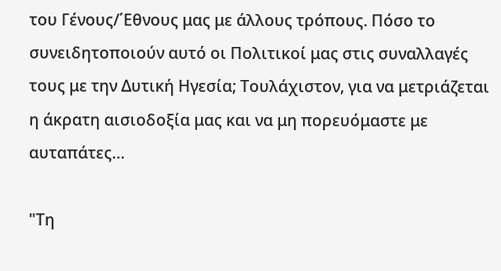του Γένους/΄Εθνους μας με άλλους τρόπους. Πόσο το συνειδητοποιούν αυτό οι Πολιτικοί μας στις συναλλαγές τους με την Δυτική Ηγεσία; Τουλάχιστον, για να μετριάζεται η άκρατη αισιοδοξία μας και να μη πορευόμαστε με αυταπάτες…

"Τη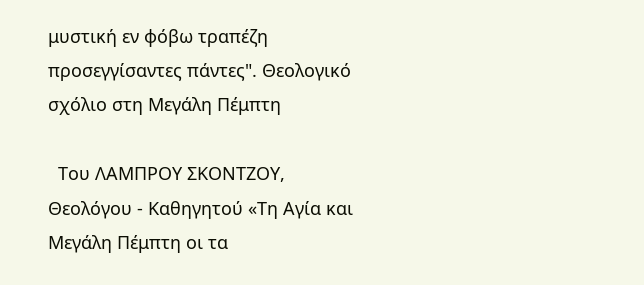μυστική εν φόβω τραπέζη προσεγγίσαντες πάντες". Θεολογικό σχόλιο στη Μεγάλη Πέμπτη

  Του ΛΑΜΠΡΟΥ ΣΚΟΝΤΖΟΥ, Θεολόγου - Καθηγητού «Τη Αγία και Μεγάλη Πέμπτη οι τα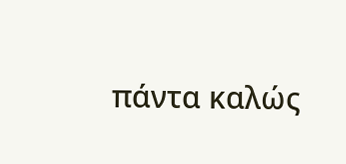πάντα καλώς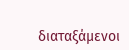διαταξάμενοι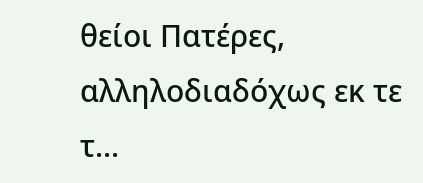θείοι Πατέρες, αλληλοδιαδόχως εκ τε τ...